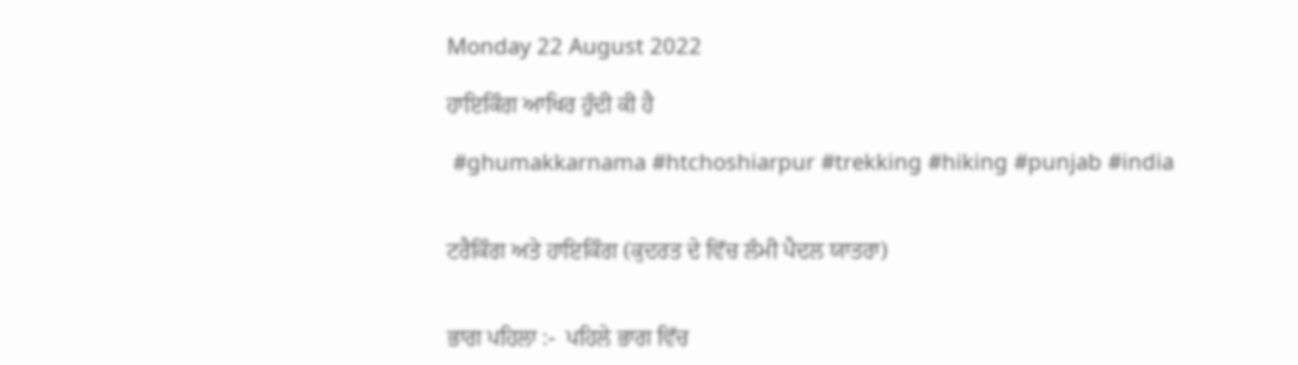Monday 22 August 2022

ਹਾਇਕਿੰਗ ਆਖਿਰ ਹੁੰਦੀ ਕੀ ਹੈ

 #ghumakkarnama #htchoshiarpur #trekking #hiking #punjab #india


ਟਰੈਕਿੰਗ ਅਤੇ ਹਾਇਕਿੰਗ (ਕੁਦਰਤ ਦੇ ਵਿੱਚ ਲੰਮੀ ਪੈਦਲ ਯਾਤਰਾ)


ਭਾਗ ਪਹਿਲਾ :-  ਪਹਿਲੇ ਭਾਗ ਵਿੱਚ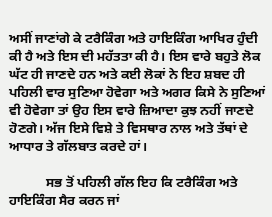ਅਸੀਂ ਜਾਣਾਂਗੇ ਕੇ ਟਰੈਕਿੰਗ ਅਤੇ ਹਾਇਕਿੰਗ ਆਖਿਰ ਹੁੰਦੀ ਕੀ ਹੈ ਅਤੇ ਇਸ ਦੀ ਮਹੱਤਤਾ ਕੀ ਹੈ। ਇਸ ਵਾਰੇ ਬਹੁਤੇ ਲੋਕ ਘੱਟ ਹੀ ਜਾਣਦੇ ਹਨ ਅਤੇ ਕਈ ਲੋਕਾਂ ਨੇ ਇਹ ਸ਼ਬਦ ਹੀ ਪਹਿਲੀ ਵਾਰ ਸੁਣਿਆ ਹੋਵੇਗਾ ਅਤੇ ਅਗਰ ਕਿਸੇ ਨੇ ਸੁਣਿਆਂ ਵੀ ਹੋਵੇਗਾ ਤਾਂ ਉਹ ਇਸ ਵਾਰੇ ਜ਼ਿਆਦਾ ਕੁਝ ਨਹੀਂ ਜਾਣਦੇ ਹੋਣਗੇ। ਅੱਜ ਇਸੇ ਵਿਸ਼ੇ ਤੇ ਵਿਸਥਾਰ ਨਾਲ ਅਤੇ ਤੱਥਾਂ ਦੇ ਆਧਾਰ ਤੇ ਗੱਲਬਾਤ ਕਰਦੇ ਹਾਂ।

           ਸਭ ਤੋਂ ਪਹਿਲੀ ਗੱਲ ਇਹ ਕਿ ਟਰੈਕਿੰਗ ਅਤੇ ਹਾਇਕਿੰਗ ਸੈਰ ਕਰਨ ਜਾਂ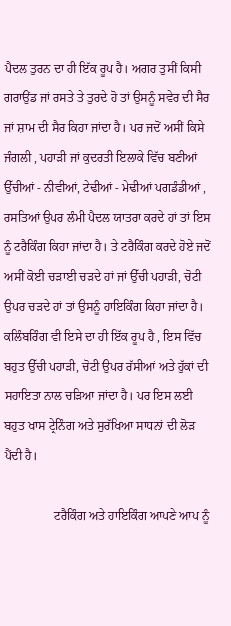ਪੈਦਲ ਤੁਰਨ ਦਾ ਹੀ ਇੱਕ ਰੂਪ ਹੈ। ਅਗਰ ਤੁਸੀਂ ਕਿਸੀ ਗਰਾਉਂਡ ਜਾਂ ਰਸਤੇ ਤੇ ਤੁਰਦੇ ਹੋ ਤਾਂ ਉਸਨੂੰ ਸਵੇਰ ਦੀ ਸੈਰ ਜਾਂ ਸ਼ਾਮ ਦੀ ਸੈਰ ਕਿਹਾ ਜਾਂਦਾ ਹੈ। ਪਰ ਜਦੋਂ ਅਸੀਂ ਕਿਸੇ ਜੰਗਲੀ , ਪਹਾੜੀ ਜਾਂ ਕੁਦਰਤੀ ਇਲਾਕੇ ਵਿੱਚ ਬਣੀਆਂ ਉੱਚੀਆਂ - ਨੀਵੀਆਂ, ਟੇਢੀਆਂ - ਮੇਢੀਆਂ ਪਗਡੰਡੀਆਂ , ਰਸਤਿਆਂ ਉਪਰ ਲੰਮੀ ਪੈਦਲ ਯਾਤਰਾ ਕਰਦੇ ਹਾਂ ਤਾਂ ਇਸ ਨੂੰ ਟਰੈਕਿੰਗ ਕਿਹਾ ਜਾਂਦਾ ਹੈ। ਤੇ ਟਰੈਕਿੰਗ ਕਰਦੇ ਹੋਏ ਜਦੋਂ ਅਸੀਂ ਕੋਈ ਚੜਾਈ ਚੜਦੇ ਹਾਂ ਜਾਂ ਉੱਚੀ ਪਹਾੜੀ, ਚੋਟੀ ਉਪਰ ਚੜਦੇ ਹਾਂ ਤਾਂ ਉਸਨੂੰ ਹਾਇਕਿੰਗ ਕਿਹਾ ਜਾਂਦਾ ਹੈ। ਕਲਿੰਬਰਿੰਗ ਵੀ ਇਸੇ ਦਾ ਹੀ ਇੱਕ ਰੂਪ ਹੈ , ਇਸ ਵਿੱਚ ਬਹੁਤ ਉੱਚੀ ਪਹਾੜੀ, ਚੋਟੀ ਉਪਰ ਰੱਸੀਆਂ ਅਤੇ ਹੁੱਕਾਂ ਦੀ ਸਹਾਇਤਾ ਨਾਲ ਚੜਿਆ ਜਾਂਦਾ ਹੈ। ਪਰ ਇਸ ਲਈ ਬਹੁਤ ਖਾਸ ਟ੍ਰੇਨਿੰਗ ਅਤੇ ਸੁਰੱਖਿਆ ਸਾਧਨਾਂ ਦੀ ਲੋੜ ਪੈਂਦੀ ਹੈ।

                ਟਰੈਕਿੰਗ ਅਤੇ ਹਾਇਕਿੰਗ ਆਪਣੇ ਆਪ ਨੂੰ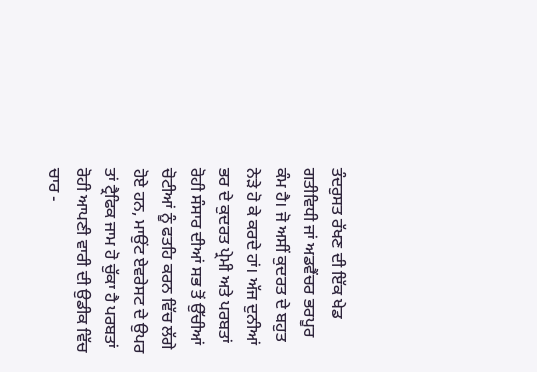ਤੰਦਰੁਸਤ ਰੱਖਣ ਦੀ ਇੱਕ ਖੇਡ ਗਤੀਵਿਧੀ ਜਾਂ ਅਡਵੈਂਚਰ ਭਰਪੂਰ ਕੰਮ ਹੈ। ਜੋ ਅਸੀਂ ਕੁਦਰਤ ਦੇ ਬਹੁਤ ਨੇੜੇ ਹੋ ਕੇ ਕਰਦੇ ਹਾਂ। ਅੱਜ ਦੁਨੀਆਂ ਭਰ ਦੇ ਕੁਦਰਤ ਪ੍ਰੇਮੀ ਅਤੇ ਪਰਬਤਾਂ ਰੋਹੀ ਸੰਸਾਰ ਦੀਆਂ ਸਭ ਤੋਂ ਉੱਚੀਆਂ ਚੋਟੀਆਂ ਨੂੰ ਫਤਹਿ ਕਰਨ ਵਿੱਚ ਲੱਗੇ ਹੋਏ ਹਨ, ਮਾਉਂਟ ਏਵਰੇਸਟ ਦੇ ਉਪਰ ਤਾਂ ਟ੍ਰੈਫਿਕ ਜਾਮ ਹੋ ਚੁੱਕਾ ਹੈ ਪਰਬਤਾਂ ਰੋਹੀ ਆਪਣੀ ਵਾਰੀ ਦੀ ਉਡੀਕ ਵਿੱਚ ਚਾਰ -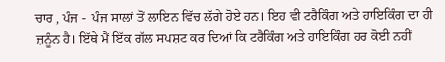ਚਾਰ , ਪੰਜ -  ਪੰਜ ਸਾਲਾਂ ਤੋਂ ਲਾਇਨ ਵਿੱਚ ਲੱਗੇ ਹੋਏ ਹਨ। ਇਹ ਵੀ ਟਰੈਕਿੰਗ ਅਤੇ ਹਾਇਕਿੰਗ ਦਾ ਹੀ ਜ਼ਨੂੰਨ ਹੈ। ਇੱਥੇ ਮੈਂ ਇੱਕ ਗੱਲ ਸਪਸ਼ਟ ਕਰ ਦਿਆਂ ਕਿ ਟਰੈਕਿੰਗ ਅਤੇ ਹਾਇਕਿੰਗ ਹਰ ਕੋਈ ਨਹੀਂ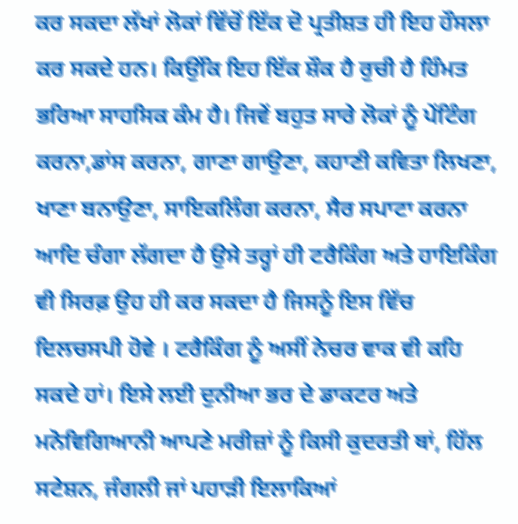ਕਰ ਸਕਦਾ ਲੱਖਾਂ ਲੋਕਾਂ ਵਿੱਚੋਂ ਇੱਕ ਦੋ ਪ੍ਰਤੀਸ਼ਤ ਹੀ ਇਹ ਹੌਸਲਾ ਕਰ ਸਕਦੇ ਹਨ। ਕਿਉਂਕਿ ਇਹ ਇੱਕ ਸ਼ੌਕ ਹੈ ਰੁਚੀ ਹੈ ਹਿੰਮਤ ਭਰਿਆ ਸਾਹਸਿਕ ਕੰਮ ਹੈ। ਜਿਵੇਂ ਬਹੁਤ ਸਾਰੇ ਲੋਕਾਂ ਨੂੰ ਪੇਂਟਿੰਗ ਕਰਨਾ,ਡਾਂਸ ਕਰਨਾ, ਗਾਣਾ ਗਾਉਣਾ, ਕਹਾਣੀ ਕਵਿਤਾ ਲਿਖਣਾ, ਖਾਣਾ ਬਨਾਉਣਾ, ਸਾਇਕਲਿੰਗ ਕਰਨਾ, ਸੈਰ ਸਪਾਟਾ ਕਰਨਾ ਆਦਿ ਚੰਗਾ ਲੱਗਦਾ ਹੈ ਉਸੇ ਤਰ੍ਹਾਂ ਹੀ ਟਰੈਕਿੰਗ ਅਤੇ ਹਾਇਕਿੰਗ ਵੀ ਸਿਰਫ਼ ਉਹ ਹੀ ਕਰ ਸਕਦਾ ਹੈ ਜਿਸਨੂੰ ਇਸ ਵਿੱਚ ਦਿਲਚਸਪੀ ਹੋਵੇ । ਟਰੈਕਿੰਗ ਨੂੰ ਅਸੀਂ ਨੇਚਰ ਵਾਕ ਵੀ ਕਹਿ ਸਕਦੇ ਹਾਂ। ਇਸੇ ਲਈ ਦੁਨੀਆ ਭਰ ਦੇ ਡਾਕਟਰ ਅਤੇ ਮਨੋਵਿਗਿਆਨੀ ਆਪਣੇ ਮਰੀਜ਼ਾਂ ਨੂੰ ਕਿਸੀ ਕੁਦਰਤੀ ਥਾਂ, ਹਿੱਲ ਸਟੇਸ਼ਨ, ਜੰਗਲੀ ਜਾਂ ਪਹਾੜੀ ਇਲਾਕਿਆਂ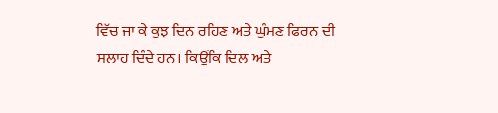ਵਿੱਚ ਜਾ ਕੇ ਕੁਝ ਦਿਨ ਰਹਿਣ ਅਤੇ ਘੁੰਮਣ ਫਿਰਨ ਦੀ ਸਲਾਹ ਦਿੰਦੇ ਹਨ। ਕਿਉਂਕਿ ਦਿਲ ਅਤੇ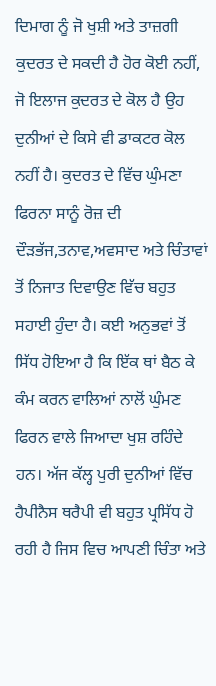ਦਿਮਾਗ ਨੂੰ ਜੋ ਖੁਸ਼ੀ ਅਤੇ ਤਾਜ਼ਗੀ ਕੁਦਰਤ ਦੇ ਸਕਦੀ ਹੈ ਹੋਰ ਕੋਈ ਨਹੀਂ, ਜੋ ਇਲਾਜ ਕੁਦਰਤ ਦੇ ਕੋਲ ਹੈ ਉਹ ਦੁਨੀਆਂ ਦੇ ਕਿਸੇ ਵੀ ਡਾਕਟਰ ਕੋਲ ਨਹੀਂ ਹੈ। ਕੁਦਰਤ ਦੇ ਵਿੱਚ ਘੁੰਮਣਾ ਫਿਰਨਾ ਸਾਨੂੰ ਰੋਜ਼ ਦੀ ਦੌੜਭੱਜ,ਤਨਾਵ,ਅਵਸਾਦ ਅਤੇ ਚਿੰਤਾਵਾਂ ਤੋਂ ਨਿਜਾਤ ਦਿਵਾਉਣ ਵਿੱਚ ਬਹੁਤ ਸਹਾਈ ਹੁੰਦਾ ਹੈ। ਕਈ ਅਨੁਭਵਾਂ ਤੋਂ ਸਿੱਧ ਹੋਇਆ ਹੈ ਕਿ ਇੱਕ ਥਾਂ ਬੈਠ ਕੇ ਕੰਮ ਕਰਨ ਵਾਲਿਆਂ ਨਾਲੋਂ ਘੁੰਮਣ ਫਿਰਨ ਵਾਲੇ ਜਿਆਦਾ ਖੁਸ਼ ਰਹਿੰਦੇ ਹਨ। ਅੱਜ ਕੱਲ੍ਹ ਪੁਰੀ ਦੁਨੀਆਂ ਵਿੱਚ ਹੈਪੀਨੈਸ ਥਰੈਪੀ ਵੀ ਬਹੁਤ ਪ੍ਰਸਿੱਧ ਹੋ ਰਹੀ ਹੈ ਜਿਸ ਵਿਚ ਆਪਣੀ ਚਿੰਤਾ ਅਤੇ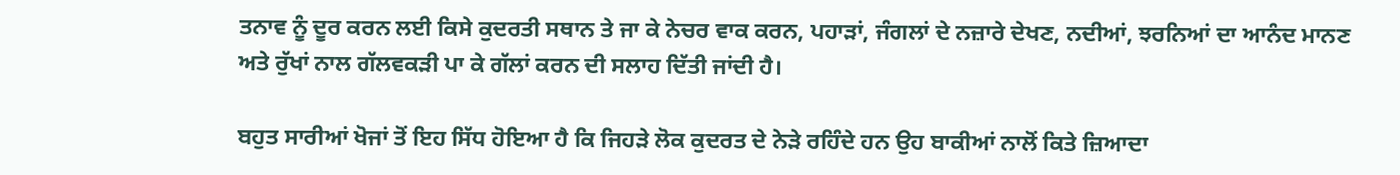ਤਨਾਵ ਨੂੰ ਦੂਰ ਕਰਨ ਲਈ ਕਿਸੇ ਕੁਦਰਤੀ ਸਥਾਨ ਤੇ ਜਾ ਕੇ ਨੇਚਰ ਵਾਕ ਕਰਨ, ਪਹਾੜਾਂ, ਜੰਗਲਾਂ ਦੇ ਨਜ਼ਾਰੇ ਦੇਖਣ, ਨਦੀਆਂ, ਝਰਨਿਆਂ ਦਾ ਆਨੰਦ ਮਾਨਣ ਅਤੇ ਰੁੱਖਾਂ ਨਾਲ ਗੱਲਵਕੜੀ ਪਾ ਕੇ ਗੱਲਾਂ ਕਰਨ ਦੀ ਸਲਾਹ ਦਿੱਤੀ ਜਾਂਦੀ ਹੈ।

ਬਹੁਤ ਸਾਰੀਆਂ ਖੋਜਾਂ ਤੋਂ ਇਹ ਸਿੱਧ ਹੋਇਆ ਹੈ ਕਿ ਜਿਹੜੇ ਲੋਕ ਕੁਦਰਤ ਦੇ ਨੇੜੇ ਰਹਿੰਦੇ ਹਨ ਉਹ ਬਾਕੀਆਂ ਨਾਲੋਂ ਕਿਤੇ ਜ਼ਿਆਦਾ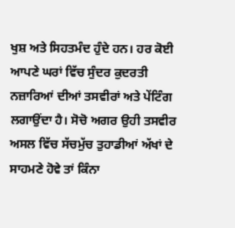ਖੁਸ਼ ਅਤੇ ਸਿਹਤਮੰਦ ਹੁੰਦੇ ਹਨ। ਹਰ ਕੋਈ ਆਪਣੇ ਘਰਾਂ ਵਿੱਚ ਸੁੰਦਰ ਕੁਦਰਤੀ ਨਜ਼ਾਰਿਆਂ ਦੀਆਂ ਤਸਵੀਰਾਂ ਅਤੇ ਪੇਂਟਿੰਗ ਲਗਾਉਂਦਾ ਹੈ। ਸੋਚੋ ਅਗਰ ਉਹੀ ਤਸਵੀਰ ਅਸਲ ਵਿੱਚ ਸੱਚਮੁੱਚ ਤੁਹਾਡੀਆਂ ਅੱਖਾਂ ਦੇ ਸਾਹਮਣੇ ਹੋਵੇ ਤਾਂ ਕਿੰਨਾ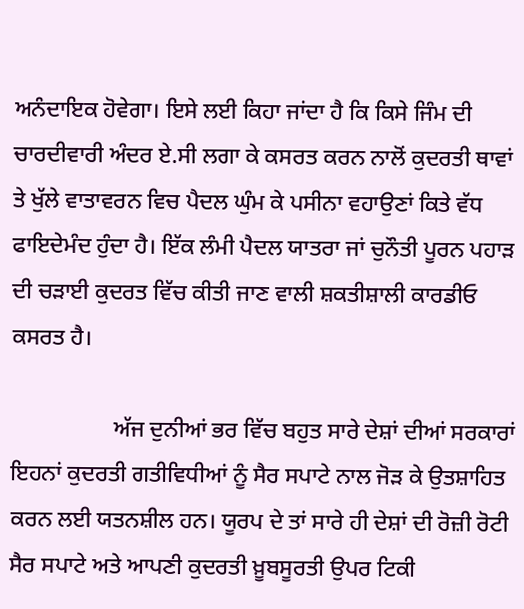ਅਨੰਦਾਇਕ ਹੋਵੇਗਾ। ਇਸੇ ਲਈ ਕਿਹਾ ਜਾਂਦਾ ਹੈ ਕਿ ਕਿਸੇ ਜਿੰਮ ਦੀ ਚਾਰਦੀਵਾਰੀ ਅੰਦਰ ਏ.ਸੀ ਲਗਾ ਕੇ ਕਸਰਤ ਕਰਨ ਨਾਲੋਂ ਕੁਦਰਤੀ ਥਾਵਾਂ ਤੇ ਖੁੱਲੇ ਵਾਤਾਵਰਨ ਵਿਚ ਪੈਦਲ ਘੁੰਮ ਕੇ ਪਸੀਨਾ ਵਹਾਉਣਾਂ ਕਿਤੇ ਵੱਧ ਫਾਇਦੇਮੰਦ ਹੁੰਦਾ ਹੈ। ਇੱਕ ਲੰਮੀ ਪੈਦਲ ਯਾਤਰਾ ਜਾਂ ਚੁਨੌਤੀ ਪੂਰਨ ਪਹਾੜ ਦੀ ਚੜਾਈ ਕੁਦਰਤ ਵਿੱਚ ਕੀਤੀ ਜਾਣ ਵਾਲੀ ਸ਼ਕਤੀਸ਼ਾਲੀ ਕਾਰਡੀਓ ਕਸਰਤ ਹੈ।

                  ਅੱਜ ਦੁਨੀਆਂ ਭਰ ਵਿੱਚ ਬਹੁਤ ਸਾਰੇ ਦੇਸ਼ਾਂ ਦੀਆਂ ਸਰਕਾਰਾਂ ਇਹਨਾਂ ਕੁਦਰਤੀ ਗਤੀਵਿਧੀਆਂ ਨੂੰ ਸੈਰ ਸਪਾਟੇ ਨਾਲ ਜੋੜ ਕੇ ਉਤਸ਼ਾਹਿਤ ਕਰਨ ਲਈ ਯਤਨਸ਼ੀਲ ਹਨ। ਯੂਰਪ ਦੇ ਤਾਂ ਸਾਰੇ ਹੀ ਦੇਸ਼ਾਂ ਦੀ ਰੋਜ਼ੀ ਰੋਟੀ ਸੈਰ ਸਪਾਟੇ ਅਤੇ ਆਪਣੀ ਕੁਦਰਤੀ ਖ਼ੂਬਸੂਰਤੀ ਉਪਰ ਟਿਕੀ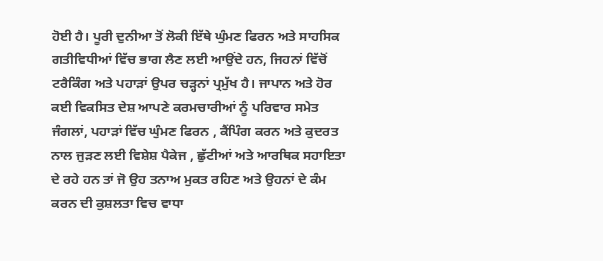ਹੋਈ ਹੈ। ਪੂਰੀ ਦੁਨੀਆ ਤੋਂ ਲੋਕੀ ਇੱਥੇ ਘੁੰਮਣ ਫਿਰਨ ਅਤੇ ਸਾਹਸਿਕ ਗਤੀਵਿਧੀਆਂ ਵਿੱਚ ਭਾਗ ਲੈਣ ਲਈ ਆਉਂਦੇ ਹਨ, ਜਿਹਨਾਂ ਵਿੱਚੋਂ ਟਰੈਕਿੰਗ ਅਤੇ ਪਹਾੜਾਂ ਉਪਰ ਚੜ੍ਹਨਾਂ ਪ੍ਰਮੁੱਖ ਹੈ। ਜਾਪਾਨ ਅਤੇ ਹੋਰ ਕਈ ਵਿਕਸਿਤ ਦੇਸ਼ ਆਪਣੇ ਕਰਮਚਾਰੀਆਂ ਨੂੰ ਪਰਿਵਾਰ ਸਮੇਤ ਜੰਗਲਾਂ, ਪਹਾੜਾਂ ਵਿੱਚ ਘੁੰਮਣ ਫਿਰਨ , ਕੈਂਪਿੰਗ ਕਰਨ ਅਤੇ ਕੁਦਰਤ ਨਾਲ ਜੁੜਣ ਲਈ ਵਿਸ਼ੇਸ਼ ਪੈਕੇਜ , ਛੁੱਟੀਆਂ ਅਤੇ ਆਰਥਿਕ ਸਹਾਇਤਾ ਦੇ ਰਹੇ ਹਨ ਤਾਂ ਜੋ ਉਹ ਤਨਾਅ ਮੁਕਤ ਰਹਿਣ ਅਤੇ ਉਹਨਾਂ ਦੇ ਕੰਮ ਕਰਨ ਦੀ ਕੁਸ਼ਲਤਾ ਵਿਚ ਵਾਧਾ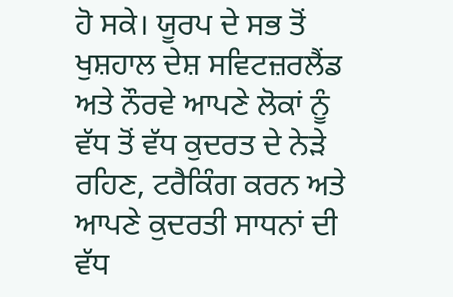ਹੋ ਸਕੇ। ਯੂਰਪ ਦੇ ਸਭ ਤੋਂ ਖੁਸ਼ਹਾਲ ਦੇਸ਼ ਸਵਿਟਜ਼ਰਲੈਂਡ ਅਤੇ ਨੌਰਵੇ ਆਪਣੇ ਲੋਕਾਂ ਨੂੰ ਵੱਧ ਤੋਂ ਵੱਧ ਕੁਦਰਤ ਦੇ ਨੇੜੇ ਰਹਿਣ, ਟਰੈਕਿੰਗ ਕਰਨ ਅਤੇ ਆਪਣੇ ਕੁਦਰਤੀ ਸਾਧਨਾਂ ਦੀ ਵੱਧ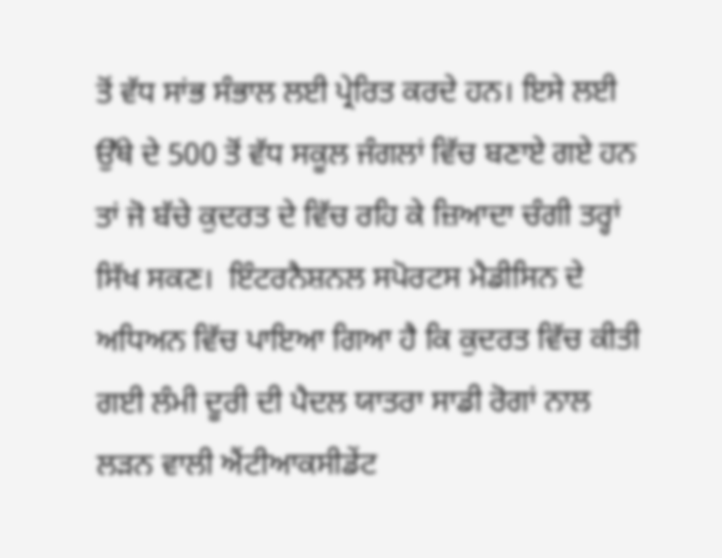ਤੋਂ ਵੱਧ ਸਾਂਭ ਸੰਭਾਲ ਲਈ ਪ੍ਰੇਰਿਤ ਕਰਦੇ ਹਨ। ਇਸੇ ਲਈ ਉੱਥੇ ਦੇ 500 ਤੋਂ ਵੱਧ ਸਕੂਲ ਜੰਗਲਾਂ ਵਿੱਚ ਬਣਾਏ ਗਏ ਹਨ ਤਾਂ ਜੋ ਬੱਚੇ ਕੁਦਰਤ ਦੇ ਵਿੱਚ ਰਹਿ ਕੇ ਜ਼ਿਆਦਾ ਚੰਗੀ ਤਰ੍ਹਾਂ ਸਿੱਖ ਸਕਣ।  ਇੰਟਰਨੈਸ਼ਨਲ ਸਪੋਰਟਸ ਮੈਡੀਸਿਨ ਦੇ ਅਧਿਅਨ ਵਿੱਚ ਪਾਇਆ ਗਿਆ ਹੈ ਕਿ ਕੁਦਰਤ ਵਿੱਚ ਕੀਤੀ ਗਈ ਲੰਮੀ ਦੂਰੀ ਦੀ ਪੈਦਲ ਯਾਤਰਾ ਸਾਡੀ ਰੋਗਾਂ ਨਾਲ ਲੜਨ ਵਾਲੀ ਐਂਟੀਆਕਸੀਡੇਂਟ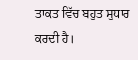ਤਾਕਤ ਵਿੱਚ ਬਹੁਤ ਸੁਧਾਰ ਕਰਦੀ ਹੈ।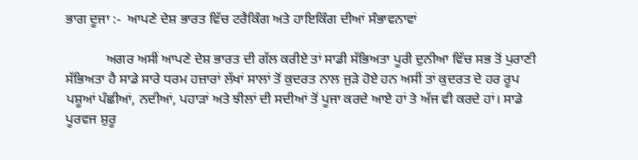ਭਾਗ ਦੂਜਾ :-  ਆਪਣੇ ਦੇਸ਼ ਭਾਰਤ ਵਿੱਚ ਟਰੈਕਿੰਗ ਅਤੇ ਹਾਇਕਿੰਗ ਦੀਆਂ ਸੰਭਾਵਨਾਵਾਂ

            ਅਗਰ ਅਸੀਂ ਆਪਣੇ ਦੇਸ਼ ਭਾਰਤ ਦੀ ਗੱਲ ਕਰੀਏ ਤਾਂ ਸਾਡੀ ਸੱਭਿਅਤਾ ਪੂਰੀ ਦੁਨੀਆ ਵਿੱਚ ਸਭ ਤੋਂ ਪੁਰਾਣੀ ਸੱਭਿਅਤਾ ਹੈ ਸਾਡੇ ਸਾਰੇ ਧਰਮ ਹਜ਼ਾਰਾਂ ਲੱਖਾਂ ਸਾਲਾਂ ਤੋਂ ਕੁਦਰਤ ਨਾਲ ਜੁੜੇ ਹੋਏ ਹਨ ਅਸੀਂ ਤਾਂ ਕੁਦਰਤ ਦੇ ਹਰ ਰੂਪ ਪਸ਼ੂਆਂ ਪੰਛੀਆਂ, ਨਦੀਆਂ, ਪਹਾੜਾਂ ਅਤੇ ਝੀਲਾਂ ਦੀ ਸਦੀਆਂ ਤੋਂ ਪੂਜਾ ਕਰਦੇ ਆਏ ਹਾਂ ਤੇ ਅੱਜ ਵੀ ਕਰਦੇ ਹਾਂ। ਸਾਡੇ ਪੂਰਵਜ ਸ਼ੁਰੂ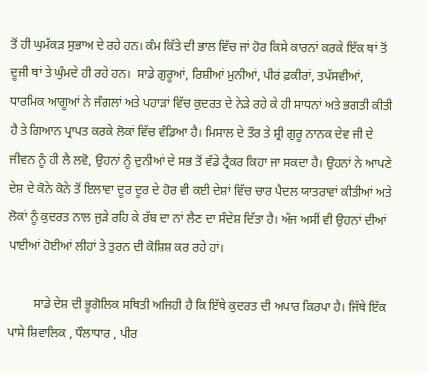ਤੋਂ ਹੀ ਘੁਮੱਕੜ ਸੁਭਾਅ ਦੇ ਰਹੇ ਹਨ। ਕੰਮ ਕਿੱਤੇ ਦੀ ਭਾਲ ਵਿੱਚ ਜਾਂ ਹੋਰ ਕਿਸੇ ਕਾਰਨਾਂ ਕਰਕੇ ਇੱਕ ਥਾਂ ਤੋਂ ਦੂਜੀ ਥਾਂ ਤੇ ਘੁੰਮਦੇ ਹੀ ਰਹੇ ਹਨ।  ਸਾਡੇ ਗੁਰੂਆਂ, ਰਿਸ਼ੀਆਂ ਮੁਨੀਆਂ, ਪੀਰਂ ਫ਼ਕੀਰਾਂ, ਤਪੱਸਵੀਆਂ, ਧਾਰਮਿਕ ਆਗੂਆਂ ਨੇ ਜੰਗਲਾਂ ਅਤੇ ਪਹਾੜਾਂ ਵਿੱਚ ਕੁਦਰਤ ਦੇ ਨੇੜੇ ਰਹੇ ਕੇ ਹੀ ਸਾਧਨਾਂ ਅਤੇ ਭਗਤੀ ਕੀਤੀ ਹੈ ਤੇ ਗਿਆਨ ਪ੍ਰਾਪਤ ਕਰਕੇ ਲੋਕਾਂ ਵਿੱਚ ਵੰਡਿਆ ਹੈ। ਮਿਸਾਲ ਦੇ ਤੌਰ ਤੇ ਸ਼੍ਰੀ ਗੁਰੂ ਨਾਨਕ ਦੇਵ ਜੀ ਦੇ ਜੀਵਨ ਨੂੰ ਹੀ ਲੈ ਲਵੋ, ਉਹਨਾਂ ਨੂੰ ਦੁਨੀਆਂ ਦੇ ਸਭ ਤੋਂ ਵੱਡੇ ਟ੍ਰੈਕਰ ਕਿਹਾ ਜਾ ਸਕਦਾ ਹੈ। ਉਹਨਾਂ ਨੇ ਆਪਣੇ ਦੇਸ਼ ਦੇ ਕੋਨੇ ਕੋਨੇ ਤੋਂ ਇਲਾਵਾ ਦੂਰ ਦੂਰ ਦੇ ਹੋਰ ਵੀ ਕਈ ਦੇਸ਼ਾਂ ਵਿੱਚ ਚਾਰ ਪੈਦਲ ਯਾਤਰਾਵਾਂ ਕੀਤੀਆਂ ਅਤੇ ਲੋਕਾਂ ਨੂੰ ਕੁਦਰਤ ਨਾਲ ਜੁੜੇ ਰਹਿ ਕੇ ਰੱਬ ਦਾ ਨਾਂ ਲੈਣ ਦਾ ਸੰਦੇਸ਼ ਦਿੱਤਾ ਹੈ। ਅੱਜ ਅਸੀਂ ਵੀ ਉਹਨਾਂ ਦੀਆਂ ਪਾਈਆਂ ਹੋਈਆਂ ਲੀਹਾਂ ਤੇ ਤੁਰਨ ਦੀ ਕੋਸ਼ਿਸ਼ ਕਰ ਰਹੇ ਹਾਂ।

        ਸਾਡੇ ਦੇਸ਼ ਦੀ ਭੂਗੋਲਿਕ ਸਥਿਤੀ ਅਜਿਹੀ ਹੈ ਕਿ ਇੱਥੇ ਕੁਦਰਤ ਦੀ ਅਪਾਰ ਕਿਰਪਾ ਹੈ। ਜਿੱਥੇ ਇੱਕ ਪਾਸੇ ਸ਼ਿਵਾਲਿਕ , ਧੌਲਾਧਾਰ , ਪੀਰ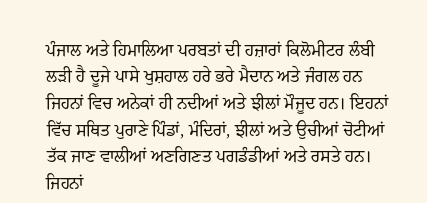ਪੰਜਾਲ ਅਤੇ ਹਿਮਾਲਿਆ ਪਰਬਤਾਂ ਦੀ ਹਜ਼ਾਰਾਂ ਕਿਲੋਮੀਟਰ ਲੰਬੀ ਲੜੀ ਹੈ ਦੂਜੇ ਪਾਸੇ ਖੁਸ਼ਹਾਲ ਹਰੇ ਭਰੇ ਮੈਦਾਨ ਅਤੇ ਜੰਗਲ ਹਨ ਜਿਹਨਾਂ ਵਿਚ ਅਨੇਕਾਂ ਹੀ ਨਦੀਆਂ ਅਤੇ ਝੀਲਾਂ ਮੌਜੂਦ ਹਨ। ਇਹਨਾਂ ਵਿੱਚ ਸਥਿਤ ਪੁਰਾਣੇ ਪਿੰਡਾਂ, ਮੰਦਿਰਾਂ, ਝੀਲਾਂ ਅਤੇ ਉਚੀਆਂ ਚੋਟੀਆਂ ਤੱਕ ਜਾਣ ਵਾਲੀਆਂ ਅਣਗਿਣਤ ਪਗਡੰਡੀਆਂ ਅਤੇ ਰਸਤੇ ਹਨ। ਜਿਹਨਾਂ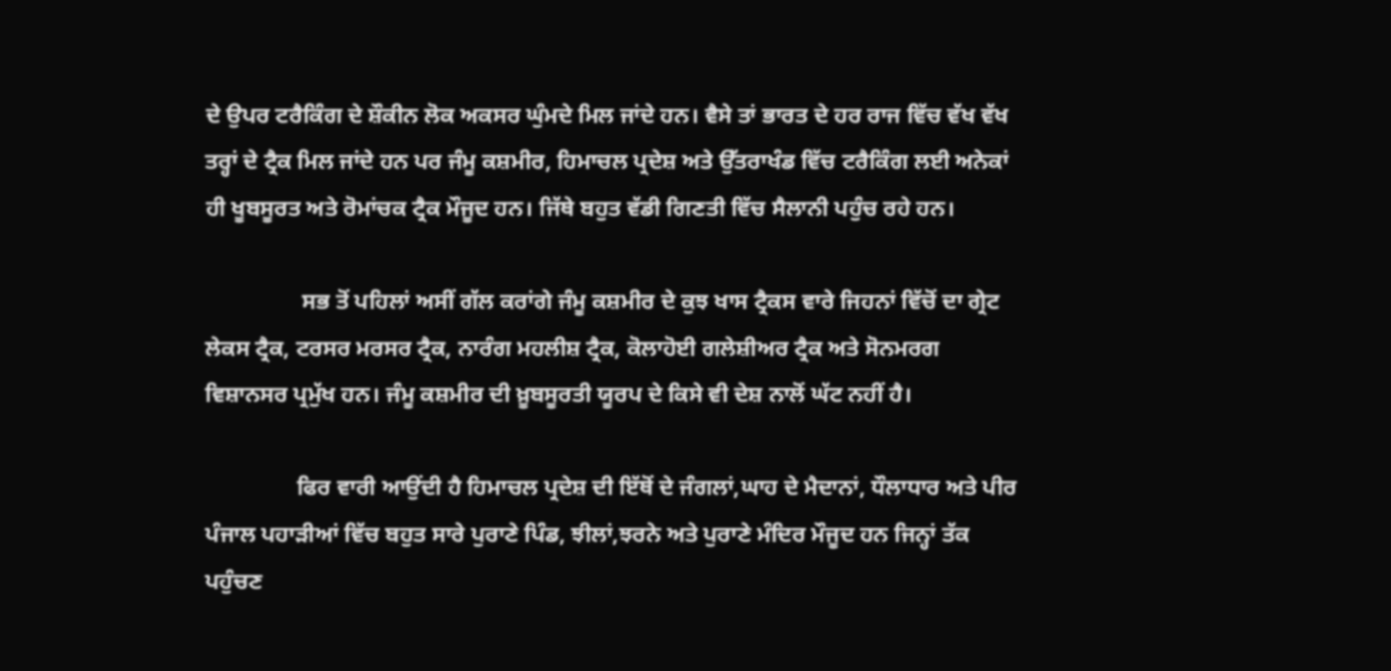ਦੇ ਉਪਰ ਟਰੈਕਿੰਗ ਦੇ ਸ਼ੌਕੀਨ ਲੋਕ ਅਕਸਰ ਘੁੰਮਦੇ ਮਿਲ ਜਾਂਦੇ ਹਨ। ਵੈਸੇ ਤਾਂ ਭਾਰਤ ਦੇ ਹਰ ਰਾਜ ਵਿੱਚ ਵੱਖ ਵੱਖ ਤਰ੍ਹਾਂ ਦੇ ਟ੍ਰੈਕ ਮਿਲ ਜਾਂਦੇ ਹਨ ਪਰ ਜੰਮੂ ਕਸ਼ਮੀਰ, ਹਿਮਾਚਲ ਪ੍ਰਦੇਸ਼ ਅਤੇ ਉੱਤਰਾਖੰਡ ਵਿੱਚ ਟਰੈਕਿੰਗ ਲਈ ਅਨੇਕਾਂ ਹੀ ਖੂਬਸੂਰਤ ਅਤੇ ਰੋਮਾਂਚਕ ਟ੍ਰੈਕ ਮੌਜੂਦ ਹਨ। ਜਿੱਥੇ ਬਹੁਤ ਵੱਡੀ ਗਿਣਤੀ ਵਿੱਚ ਸੈਲਾਨੀ ਪਹੁੰਚ ਰਹੇ ਹਨ।

                 ਸਭ ਤੋਂ ਪਹਿਲਾਂ ਅਸੀਂ ਗੱਲ ਕਰਾਂਗੇ ਜੰਮੂ ਕਸ਼ਮੀਰ ਦੇ ਕੁਝ ਖਾਸ ਟ੍ਰੈਕਸ ਵਾਰੇ ਜਿਹਨਾਂ ਵਿੱਚੋਂ ਦਾ ਗ੍ਰੇਟ ਲੇਕਸ ਟ੍ਰੈਕ, ਟਰਸਰ ਮਰਸਰ ਟ੍ਰੈਕ, ਨਾਰੰਗ ਮਹਲੀਸ਼ ਟ੍ਰੈਕ, ਕੋਲਾਹੋਈ ਗਲੇਸ਼ੀਅਰ ਟ੍ਰੈਕ ਅਤੇ ਸੋਨਮਰਗ ਵਿਸ਼ਾਨਸਰ ਪ੍ਰਮੁੱਖ ਹਨ। ਜੰਮੂ ਕਸ਼ਮੀਰ ਦੀ ਖ਼ੂਬਸੂਰਤੀ ਯੂਰਪ ਦੇ ਕਿਸੇ ਵੀ ਦੇਸ਼ ਨਾਲੋਂ ਘੱਟ ਨਹੀਂ ਹੈ।

                ਫਿਰ ਵਾਰੀ ਆਉਂਦੀ ਹੈ ਹਿਮਾਚਲ ਪ੍ਰਦੇਸ਼ ਦੀ ਇੱਥੋਂ ਦੇ ਜੰਗਲਾਂ,ਘਾਹ ਦੇ ਮੈਦਾਨਾਂ, ਧੌਲਾਧਾਰ ਅਤੇ ਪੀਰ ਪੰਜਾਲ ਪਹਾੜੀਆਂ ਵਿੱਚ ਬਹੁਤ ਸਾਰੇ ਪੁਰਾਣੇ ਪਿੰਡ, ਝੀਲਾਂ,ਝਰਨੇ ਅਤੇ ਪੁਰਾਣੇ ਮੰਦਿਰ ਮੌਜੂਦ ਹਨ ਜਿਨ੍ਹਾਂ ਤੱਕ ਪਹੁੰਚਣ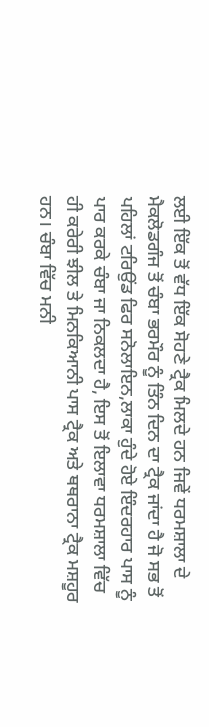ਲਈ ਇੱਕ ਤੋਂ ਵੱਧ ਇੱਕ ਸੋਹਣੇ ਟ੍ਰੈਕ ਮਿਲਦੇ ਹਨ ਜਿਵੇਂ ਧਰਮਸ਼ਾਲਾ ਦੇ ਮੈਕਲੋਡਗੰਜ ਤੋਂ ਚੰਬਾ ਭਰਮੌਰ ਨੂੰ ਤਿੰਨ ਦਿਨ ਦਾ ਟ੍ਰੈਕ ਜਾਂਦਾ ਹੈ ਜੋ ਸਭ ਤੋਂ ਪਹਿਲਾਂ ਟਰਿਉਂਡ ਫਿਰ ਸਨੋਲਾਇਨ,ਲਾਕਾ ਹੁੰਦੇ ਹੋਏ ਇੰਦਰਹਾਰ ਪਾਸ ਨੂੰ ਪਾਰ ਕਰਕੇ ਚੰਬਾ ਜਾ ਨਿਕਲਦਾ ਹੈ, ਇਸ ਤੋਂ ਇਲਾਵਾ ਧਰਮਸ਼ਾਲਾ ਵਿੱਚ ਹੀ ਕਰੇਰੀ ਝੀਲ ਤੇ ਮਿਨਕਿਆਨੀ ਪਾਸ ਟ੍ਰੈਕ ਅਤੇ ਥਥਰਾਨਾ ਟ੍ਰੈਕ ਮਸ਼ਹੂਰ ਹਨ। ਚੰਬਾ ਵਿੱਚ ਮਨੀ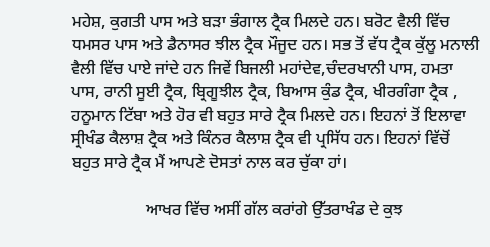ਮਹੇਸ਼, ਕੁਗਤੀ ਪਾਸ ਅਤੇ ਬੜਾ ਭੰਗਾਲ ਟ੍ਰੈਕ ਮਿਲਦੇ ਹਨ। ਬਰੋਟ ਵੈਲੀ ਵਿੱਚ ਧਮਸਰ ਪਾਸ ਅਤੇ ਡੈਨਾਸਰ ਝੀਲ ਟ੍ਰੈਕ ਮੌਜੂਦ ਹਨ। ਸਭ ਤੋਂ ਵੱਧ ਟ੍ਰੈਕ ਕੁੱਲੂ ਮਨਾਲੀ ਵੈਲੀ ਵਿੱਚ ਪਾਏ ਜਾਂਦੇ ਹਨ ਜਿਵੇਂ ਬਿਜਲੀ ਮਹਾਂਦੇਵ,ਚੰਦਰਖਾਨੀ ਪਾਸ, ਹਮਤਾ ਪਾਸ, ਰਾਨੀ ਸੂਈ ਟ੍ਰੈਕ, ਬ੍ਰਿਗੂਝੀਲ ਟ੍ਰੈਕ, ਬਿਆਸ ਕੁੰਡ ਟ੍ਰੈਕ, ਖੀਰਗੰਗਾ ਟ੍ਰੈਕ , ਹਨੂਮਾਨ ਟਿੱਬਾ ਅਤੇ ਹੋਰ ਵੀ ਬਹੁਤ ਸਾਰੇ ਟ੍ਰੈਕ ਮਿਲਦੇ ਹਨ। ਇਹਨਾਂ ਤੋਂ ਇਲਾਵਾ ਸ੍ਰੀਖੰਡ ਕੈਲਾਸ਼ ਟ੍ਰੈਕ ਅਤੇ ਕਿੰਨਰ ਕੈਲਾਸ਼ ਟ੍ਰੈਕ ਵੀ ਪ੍ਰਸਿੱਧ ਹਨ। ਇਹਨਾਂ ਵਿੱਚੋਂ ਬਹੁਤ ਸਾਰੇ ਟ੍ਰੈਕ ਮੈਂ ਆਪਣੇ ਦੋਸਤਾਂ ਨਾਲ ਕਰ ਚੁੱਕਾ ਹਾਂ।

                  ਆਖਰ ਵਿੱਚ ਅਸੀਂ ਗੱਲ ਕਰਾਂਗੇ ਉੱਤਰਾਖੰਡ ਦੇ ਕੁਝ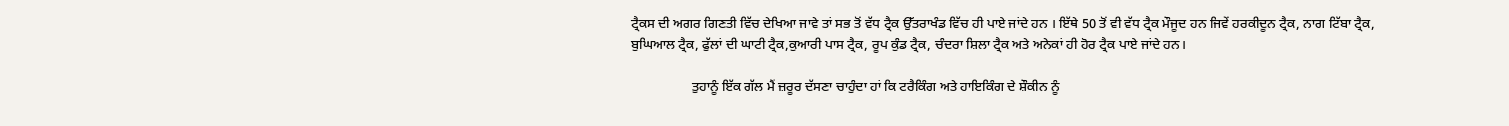ਟ੍ਰੈਕਸ ਦੀ ਅਗਰ ਗਿਣਤੀ ਵਿੱਚ ਦੇਖਿਆ ਜਾਵੇ ਤਾਂ ਸਭ ਤੋਂ ਵੱਧ ਟ੍ਰੈਕ ਉੱਤਰਾਖੰਡ ਵਿੱਚ ਹੀ ਪਾਏ ਜਾਂਦੇ ਹਨ । ਇੱਥੇ 50 ਤੋਂ ਵੀ ਵੱਧ ਟ੍ਰੈਕ ਮੌਜੂਦ ਹਨ ਜਿਵੇਂ ਹਰਕੀਦੂਨ ਟ੍ਰੈਕ, ਨਾਗ ਟਿੱਬਾ ਟ੍ਰੈਕ, ਬੁਘਿਆਲ ਟ੍ਰੈਕ, ਫੁੱਲਾਂ ਦੀ ਘਾਟੀ ਟ੍ਰੈਕ,ਕੁਆਰੀ ਪਾਸ ਟ੍ਰੈਕ, ਰੂਪ ਕੁੰਡ ਟ੍ਰੈਕ, ਚੰਦਰਾ ਸ਼ਿਲਾ ਟ੍ਰੈਕ ਅਤੇ ਅਨੇਕਾਂ ਹੀ ਹੋਰ ਟ੍ਰੈਕ ਪਾਏ ਜਾਂਦੇ ਹਨ।

                  ਤੁਹਾਨੂੰ ਇੱਕ ਗੱਲ ਮੈਂ ਜ਼ਰੂਰ ਦੱਸਣਾ ਚਾਹੁੰਦਾ ਹਾਂ ਕਿ ਟਰੈਕਿੰਗ ਅਤੇ ਹਾਇਕਿੰਗ ਦੇ ਸ਼ੌਕੀਨ ਨੂੰ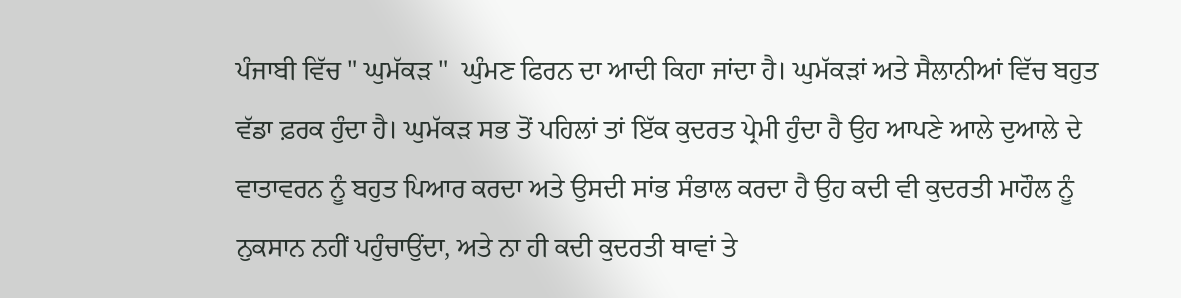ਪੰਜਾਬੀ ਵਿੱਚ " ਘੁਮੱਕੜ "  ਘੁੰਮਣ ਫਿਰਨ ਦਾ ਆਦੀ ਕਿਹਾ ਜਾਂਦਾ ਹੈ। ਘੁਮੱਕੜਾਂ ਅਤੇ ਸੈਲਾਨੀਆਂ ਵਿੱਚ ਬਹੁਤ ਵੱਡਾ ਫ਼ਰਕ ਹੁੰਦਾ ਹੈ। ਘੁਮੱਕੜ ਸਭ ਤੋਂ ਪਹਿਲਾਂ ਤਾਂ ਇੱਕ ਕੁਦਰਤ ਪ੍ਰੇਮੀ ਹੁੰਦਾ ਹੈ ਉਹ ਆਪਣੇ ਆਲੇ ਦੁਆਲੇ ਦੇ ਵਾਤਾਵਰਨ ਨੂੰ ਬਹੁਤ ਪਿਆਰ ਕਰਦਾ ਅਤੇ ਉਸਦੀ ਸਾਂਭ ਸੰਭਾਲ ਕਰਦਾ ਹੈ ਉਹ ਕਦੀ ਵੀ ਕੁਦਰਤੀ ਮਾਹੌਲ ਨੂੰ ਨੁਕਸਾਨ ਨਹੀਂ ਪਹੁੰਚਾਉਂਦਾ, ਅਤੇ ਨਾ ਹੀ ਕਦੀ ਕੁਦਰਤੀ ਥਾਵਾਂ ਤੇ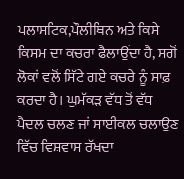ਪਲਾਸਟਿਕ,ਪੌਲੀਥਿਨ ਅਤੇ ਕਿਸੇ ਕਿਸਮ ਦਾ ਕਚਰਾ ਫੈਲਾਉਂਦਾ ਹੈ, ਸਗੋਂ ਲੋਕਾਂ ਵਲੋਂ ਸਿੱਟੇ ਗਏ ਕਚਰੇ ਨੂੰ ਸਾਫ਼ ਕਰਦਾ ਹੈ। ਘੁਮੱਕੜ ਵੱਧ ਤੋਂ ਵੱਧ ਪੈਦਲ ਚਲਣ ਜਾਂ ਸਾਈਕਲ ਚਲਾਉਣ ਵਿੱਚ ਵਿਸ਼ਵਾਸ ਰੱਖਦਾ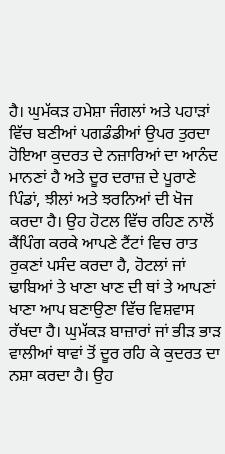ਹੈ। ਘੁਮੱਕੜ ਹਮੇਸ਼ਾ ਜੰਗਲਾਂ ਅਤੇ ਪਹਾੜਾਂ ਵਿੱਚ ਬਣੀਆਂ ਪਗਡੰਡੀਆਂ ਉਪਰ ਤੁਰਦਾ ਹੋਇਆ ਕੁਦਰਤ ਦੇ ਨਜ਼ਾਰਿਆਂ ਦਾ ਆਨੰਦ ਮਾਨਣਾਂ ਹੈ ਅਤੇ ਦੂਰ ਦਰਾਜ਼ ਦੇ ਪੂਰਾਣੇ ਪਿੰਡਾਂ, ਝੀਲਾਂ ਅਤੇ ਝਰਨਿਆਂ ਦੀ ਖੋਜ ਕਰਦਾ ਹੈ। ਉਹ ਹੋਟਲ ਵਿੱਚ ਰਹਿਣ ਨਾਲੋਂ ਕੈਂਪਿੰਗ ਕਰਕੇ ਆਪਣੇ ਟੈਂਟਾਂ ਵਿਚ ਰਾਤ ਰੁਕਣਾਂ ਪਸੰਦ ਕਰਦਾ ਹੈ, ਹੋਟਲਾਂ ਜਾਂ ਢਾਬਿਆਂ ਤੇ ਖਾਣਾ ਖਾਣ ਦੀ ਥਾਂ ਤੇ ਆਪਣਾਂ ਖਾਣਾ ਆਪ ਬਣਾਉਣਾ ਵਿੱਚ ਵਿਸ਼ਵਾਸ ਰੱਖਦਾ ਹੈ। ਘੁਮੱਕੜ ਬਾਜ਼ਾਰਾਂ ਜਾਂ ਭੀੜ ਭਾੜ ਵਾਲੀਆਂ ਥਾਵਾਂ ਤੋਂ ਦੂਰ ਰਹਿ ਕੇ ਕੁਦਰਤ ਦਾ ਨਸ਼ਾ ਕਰਦਾ ਹੈ। ਉਹ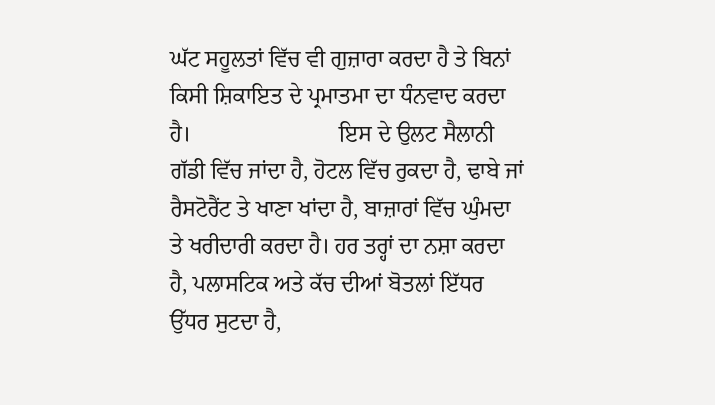ਘੱਟ ਸਹੂਲਤਾਂ ਵਿੱਚ ਵੀ ਗੁਜ਼ਾਰਾ ਕਰਦਾ ਹੈ ਤੇ ਬਿਨਾਂ ਕਿਸੀ ਸ਼ਿਕਾਇਤ ਦੇ ਪ੍ਰਮਾਤਮਾ ਦਾ ਧੰਨਵਾਦ ਕਰਦਾ ਹੈ।                          ਇਸ ਦੇ ਉਲਟ ਸੈਲਾਨੀ ਗੱਡੀ ਵਿੱਚ ਜਾਂਦਾ ਹੈ, ਹੋਟਲ ਵਿੱਚ ਰੁਕਦਾ ਹੈ, ਢਾਬੇ ਜਾਂ ਰੈਸਟੋਰੈਂਟ ਤੇ ਖਾਣਾ ਖਾਂਦਾ ਹੈ, ਬਾਜ਼ਾਰਾਂ ਵਿੱਚ ਘੁੰਮਦਾ ਤੇ ਖਰੀਦਾਰੀ ਕਰਦਾ ਹੈ। ਹਰ ਤਰ੍ਹਾਂ ਦਾ ਨਸ਼ਾ ਕਰਦਾ ਹੈ, ਪਲਾਸਟਿਕ ਅਤੇ ਕੱਚ ਦੀਆਂ ਬੋਤਲਾਂ ਇੱਧਰ ਉੱਧਰ ਸੁਟਦਾ ਹੈ,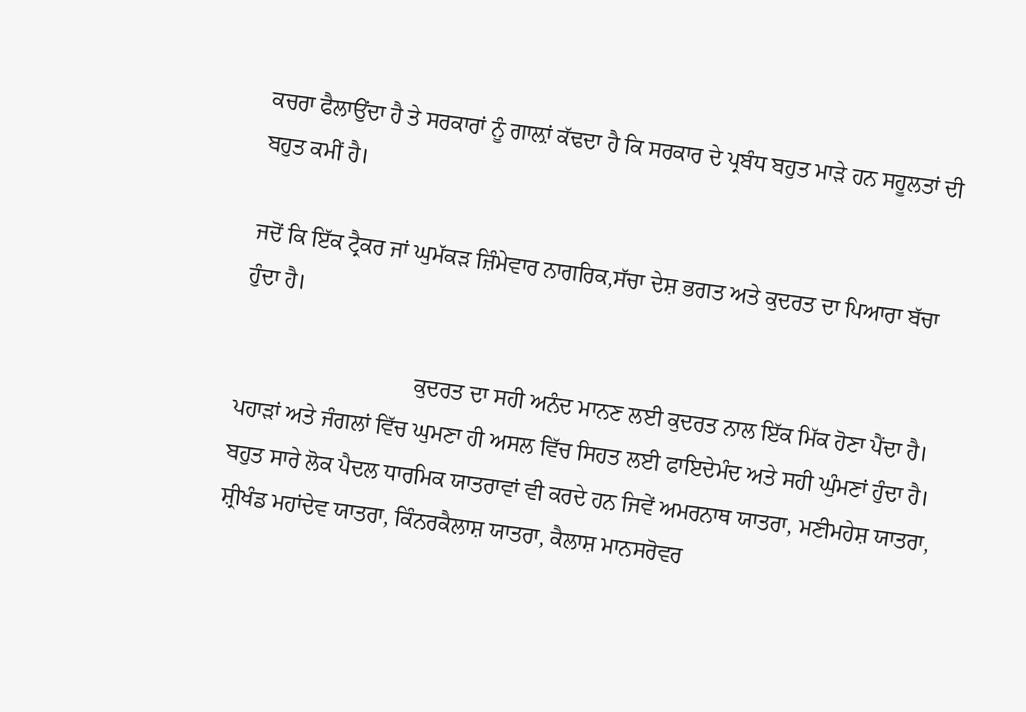ਕਚਰਾ ਫੈਲਾਉਂਦਾ ਹੈ ਤੇ ਸਰਕਾਰਾਂ ਨੂੰ ਗਾਲ਼ਾਂ ਕੱਢਦਾ ਹੈ ਕਿ ਸਰਕਾਰ ਦੇ ਪ੍ਰਬੰਧ ਬਹੁਤ ਮਾੜੇ ਹਨ ਸਹੂਲਤਾਂ ਦੀ ਬਹੁਤ ਕਮੀਂ ਹੈ।

ਜਦੋਂ ਕਿ ਇੱਕ ਟ੍ਰੈਕਰ ਜਾਂ ਘੁਮੱਕੜ ਜ਼ਿੰਮੇਵਾਰ ਨਾਗਰਿਕ,ਸੱਚਾ ਦੇਸ਼ ਭਗਤ ਅਤੇ ਕੁਦਰਤ ਦਾ ਪਿਆਰਾ ਬੱਚਾ ਹੁੰਦਾ ਹੈ।

                               ਕੁਦਰਤ ਦਾ ਸਹੀ ਅਨੰਦ ਮਾਨਣ ਲਈ ਕੁਦਰਤ ਨਾਲ ਇੱਕ ਮਿੱਕ ਹੋਣਾ ਪੈਂਦਾ ਹੈ। ਪਹਾੜਾਂ ਅਤੇ ਜੰਗਲਾਂ ਵਿੱਚ ਘੁਮਣਾ ਹੀ ਅਸਲ ਵਿੱਚ ਸਿਹਤ ਲਈ ਫਾਇਦੇਮੰਦ ਅਤੇ ਸਹੀ ਘੁੰਮਣਾਂ ਹੁੰਦਾ ਹੈ। ਬਹੁਤ ਸਾਰੇ ਲੋਕ ਪੈਦਲ ਧਾਰਮਿਕ ਯਾਤਰਾਵਾਂ ਵੀ ਕਰਦੇ ਹਨ ਜਿਵੇਂ ਅਮਰਨਾਥ ਯਾਤਰਾ, ਮਣੀਮਹੇਸ਼ ਯਾਤਰਾ, ਸ਼੍ਰੀਖੰਡ ਮਹਾਂਦੇਵ ਯਾਤਰਾ, ਕਿੰਨਰਕੈਲਾਸ਼ ਯਾਤਰਾ, ਕੈਲਾਸ਼ ਮਾਨਸਰੋਵਰ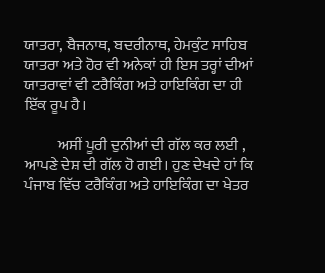ਯਾਤਰਾ, ਬੈਜਨਾਥ, ਬਦਰੀਨਾਥ, ਹੇਮਕੁੰਟ ਸਾਹਿਬ ਯਾਤਰਾ ਅਤੇ ਹੋਰ ਵੀ ਅਨੇਕਾਂ ਹੀ ਇਸ ਤਰ੍ਹਾਂ ਦੀਆਂ ਯਾਤਰਾਵਾਂ ਵੀ ਟਰੈਕਿੰਗ ਅਤੇ ਹਾਇਕਿੰਗ ਦਾ ਹੀ ਇੱਕ ਰੂਪ ਹੈ।

           ਅਸੀਂ ਪੂਰੀ ਦੁਨੀਆਂ ਦੀ ਗੱਲ ਕਰ ਲਈ , ਆਪਣੇ ਦੇਸ਼ ਦੀ ਗੱਲ ਹੋ ਗਈ। ਹੁਣ ਦੇਖਦੇ ਹਾਂ ਕਿ ਪੰਜਾਬ ਵਿੱਚ ਟਰੈਕਿੰਗ ਅਤੇ ਹਾਇਕਿੰਗ ਦਾ ਖੇਤਰ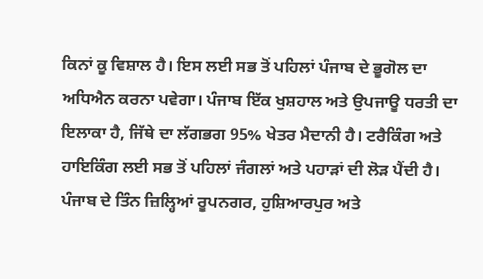ਕਿਨਾਂ ਕੂ ਵਿਸ਼ਾਲ ਹੈ। ਇਸ ਲਈ ਸਭ ਤੋਂ ਪਹਿਲਾਂ ਪੰਜਾਬ ਦੇ ਭੂਗੋਲ ਦਾ ਅਧਿਐਨ ਕਰਨਾ ਪਵੇਗਾ। ਪੰਜਾਬ ਇੱਕ ਖੁਸ਼ਹਾਲ ਅਤੇ ਉਪਜਾਊ ਧਰਤੀ ਦਾ ਇਲਾਕਾ ਹੈ, ਜਿੱਥੇ ਦਾ ਲੱਗਭਗ 95% ਖੇਤਰ ਮੈਦਾਨੀ ਹੈ। ਟਰੈਕਿੰਗ ਅਤੇ ਹਾਇਕਿੰਗ ਲਈ ਸਭ ਤੋਂ ਪਹਿਲਾਂ ਜੰਗਲਾਂ ਅਤੇ ਪਹਾੜਾਂ ਦੀ ਲੋੜ ਪੈਂਦੀ ਹੈ। ਪੰਜਾਬ ਦੇ ਤਿੰਨ ਜ਼ਿਲ੍ਹਿਆਂ ਰੂਪਨਗਰ, ਹੁਸ਼ਿਆਰਪੁਰ ਅਤੇ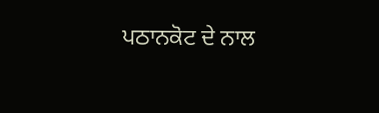ਪਠਾਨਕੋਟ ਦੇ ਨਾਲ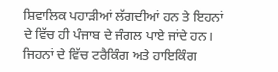ਸ਼ਿਵਾਲਿਕ ਪਹਾੜੀਆਂ ਲੱਗਦੀਆਂ ਹਨ ਤੇ ਇਹਨਾਂ ਦੇ ਵਿੱਚ ਹੀ ਪੰਜਾਬ ਦੇ ਜੰਗਲ ਪਾਏ ਜਾਂਦੇ ਹਨ। ਜਿਹਨਾਂ ਦੇ ਵਿੱਚ ਟਰੈਕਿੰਗ ਅਤੇ ਹਾਇਕਿੰਗ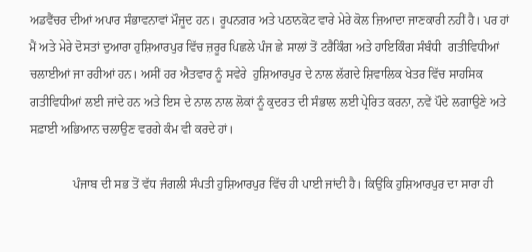ਅਡਵੈਂਚਰ ਦੀਆਂ ਅਪਾਰ ਸੰਭਾਵਨਾਵਾਂ ਮੌਜੂਦ ਹਨ। ਰੂਪਨਗਰ ਅਤੇ ਪਠਾਨਕੋਟ ਵਾਰੇ ਮੇਰੇ ਕੋਲ ਜ਼ਿਆਦਾ ਜਾਣਕਾਰੀ ਨਹੀਂ ਹੈ। ਪਰ ਹਾਂ ਮੈਂ ਅਤੇ ਮੇਰੇ ਦੋਸਤਾਂ ਦੁਆਰਾ ਹੁਸ਼ਿਆਰਪੁਰ ਵਿੱਚ ਜ਼ਰੂਰ ਪਿਛਲੇ ਪੰਜ ਛੇ ਸਾਲਾਂ ਤੋਂ ਟਰੈਕਿੰਗ ਅਤੇ ਹਾਇਕਿੰਗ ਸੰਬੰਧੀ  ਗਤੀਵਿਧੀਆਂ ਚਲਾਈਆਂ ਜਾ ਰਹੀਆਂ ਹਨ। ਅਸੀਂ ਹਰ ਐਤਵਾਰ ਨੂੰ ਸਵੇਰੇ  ਹੁਸ਼ਿਆਰਪੁਰ ਦੇ ਨਾਲ ਲੱਗਦੇ ਸ਼ਿਵਾਲਿਕ ਖੇਤਰ ਵਿੱਚ ਸਾਹਸਿਕ ਗਤੀਵਿਧੀਆਂ ਲਈ ਜਾਂਦੇ ਹਨ ਅਤੇ ਇਸ ਦੇ ਨਾਲ ਨਾਲ ਲੋਕਾਂ ਨੂੰ ਕੁਦਰਤ ਦੀ ਸੰਭਾਲ ਲਈ ਪ੍ਰੇਰਿਤ ਕਰਨਾ, ਨਵੇਂ ਪੌਦੇ ਲਗਾਉਣੇ ਅਤੇ ਸਫ਼ਾਈ ਅਭਿਆਨ ਚਲਾਉਣ ਵਰਗੇ ਕੰਮ ਵੀ ਕਰਦੇ ਹਾਂ।

              ਪੰਜਾਬ ਦੀ ਸਭ ਤੋਂ ਵੱਧ ਜੰਗਲੀ ਸੰਪਤੀ ਹੁਸ਼ਿਆਰਪੁਰ ਵਿੱਚ ਹੀ ਪਾਈ ਜਾਂਦੀ ਹੈ। ਕਿਉਂਕਿ ਹੁਸ਼ਿਆਰਪੁਰ ਦਾ ਸਾਰਾ ਹੀ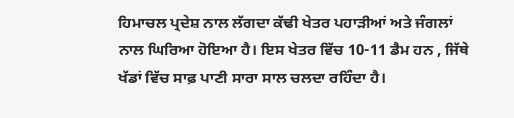ਹਿਮਾਚਲ ਪ੍ਰਦੇਸ਼ ਨਾਲ ਲੱਗਦਾ ਕੱਢੀ ਖੇਤਰ ਪਹਾੜੀਆਂ ਅਤੇ ਜੰਗਲਾਂ ਨਾਲ ਘਿਰਿਆ ਹੋਇਆ ਹੈ। ਇਸ ਖੇਤਰ ਵਿੱਚ 10-11 ਡੈਮ ਹਨ , ਜਿੱਥੇ ਖੱਡਾਂ ਵਿੱਚ ਸਾਫ਼ ਪਾਣੀ ਸਾਰਾ ਸਾਲ ਚਲਦਾ ਰਹਿੰਦਾ ਹੈ।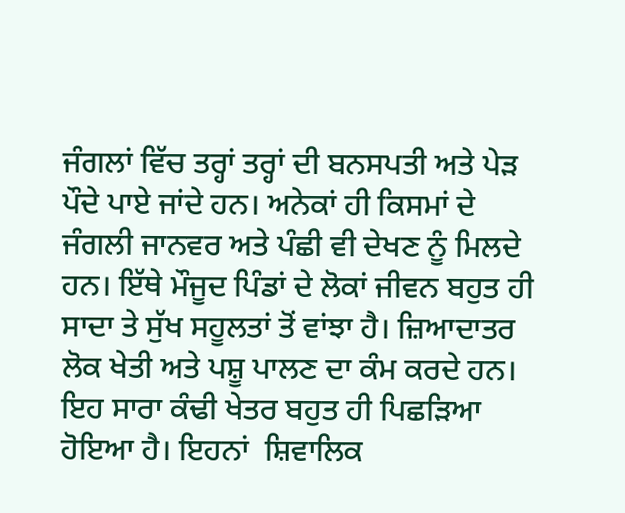ਜੰਗਲਾਂ ਵਿੱਚ ਤਰ੍ਹਾਂ ਤਰ੍ਹਾਂ ਦੀ ਬਨਸਪਤੀ ਅਤੇ ਪੇੜ ਪੌਦੇ ਪਾਏ ਜਾਂਦੇ ਹਨ। ਅਨੇਕਾਂ ਹੀ ਕਿਸਮਾਂ ਦੇ ਜੰਗਲੀ ਜਾਨਵਰ ਅਤੇ ਪੰਛੀ ਵੀ ਦੇਖਣ ਨੂੰ ਮਿਲਦੇ ਹਨ। ਇੱਥੇ ਮੌਜੂਦ ਪਿੰਡਾਂ ਦੇ ਲੋਕਾਂ ਜੀਵਨ ਬਹੁਤ ਹੀ ਸਾਦਾ ਤੇ ਸੁੱਖ ਸਹੂਲਤਾਂ ਤੋਂ ਵਾਂਝਾ ਹੈ। ਜ਼ਿਆਦਾਤਰ ਲੋਕ ਖੇਤੀ ਅਤੇ ਪਸ਼ੂ ਪਾਲਣ ਦਾ ਕੰਮ ਕਰਦੇ ਹਨ। ਇਹ ਸਾਰਾ ਕੰਢੀ ਖੇਤਰ ਬਹੁਤ ਹੀ ਪਿਛੜਿਆ ਹੋਇਆ ਹੈ। ਇਹਨਾਂ  ਸ਼ਿਵਾਲਿਕ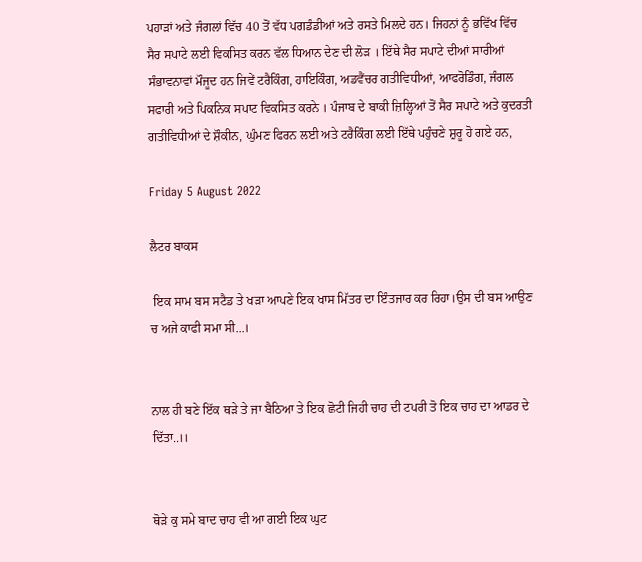ਪਹਾੜਾਂ ਅਤੇ ਜੰਗਲਾਂ ਵਿੱਚ 40 ਤੋਂ ਵੱਧ ਪਗਡੰਡੀਆਂ ਅਤੇ ਰਸਤੇ ਮਿਲਦੇ ਹਨ। ਜਿਹਨਾਂ ਨੂੰ ਭਵਿੱਖ ਵਿੱਚ ਸੈਰ ਸਪਾਟੇ ਲਈ ਵਿਕਸਿਤ ਕਰਨ ਵੱਲ ਧਿਆਨ ਦੇਣ ਦੀ ਲੋੜ । ਇੱਥੇ ਸੈਰ ਸਪਾਟੇ ਦੀਆਂ ਸਾਰੀਆਂ ਸੰਭਾਵਨਾਵਾਂ ਮੌਜੂਦ ਹਨ ਜਿਵੇਂ ਟਰੈਕਿੰਗ, ਹਾਇਕਿੰਗ, ਅਡਵੈਂਚਰ ਗਤੀਵਿਧੀਆਂ, ਆਫਰੋਡਿੰਗ, ਜੰਗਲ ਸਫਾਰੀ ਅਤੇ ਪਿਕਨਿਕ ਸਪਾਟ ਵਿਕਸਿਤ ਕਰਨੇ । ਪੰਜਾਬ ਦੇ ਬਾਕੀ ਜ਼ਿਲ੍ਹਿਆਂ ਤੋਂ ਸੈਰ ਸਪਾਟੇ ਅਤੇ ਕੁਦਰਤੀ ਗਤੀਵਿਧੀਆਂ ਦੇ ਸ਼ੌਕੀਨ, ਘੁੰਮਣ ਫਿਰਨ ਲਈ ਅਤੇ ਟਰੈਕਿੰਗ ਲਈ ਇੱਥੇ ਪਹੁੰਚਣੇ ਸ਼ੁਰੂ ਹੋ ਗਏ ਹਨ,

Friday 5 August 2022

ਲੈਟਰ ਬਾਕਸ

 ਇਕ ਸਾਮ‌ ਬਸ ਸਟੈਡ ਤੇ ਖੜਾ ਆਪਣੇ ਇਕ ਖਾਸ ਮਿੱਤਰ ਦਾ ਇੰਤਜਾਰ ਕਰ ਰਿਹਾ।‌ਉਸ ਦੀ ਬਸ ਆਉਣ ਚ ਅਜੇ ਕਾਫੀ ਸਮਾ‌ ਸੀ...।‌


ਨਾਲ ਹੀ ਬਣੇ ਇੱਕ ਥੜੇ ਤੇ ਜਾ ਬੈਠਿਆ ਤੇ ਇਕ ਛੋਟੀ ਜਿਹੀ ਚਾਹ ਦੀ ਟਪਰੀ ਤੋ ਇਕ ਚਾਹ ਦਾ ਆਡਰ ਦੇ ਦਿੱਤਾ..।।


ਥੋੜੇ ਕੁ ਸਮੇ ਬਾਦ ਚਾਹ ਵੀ ਆ ਗਈ ਇਕ ਘੁਟ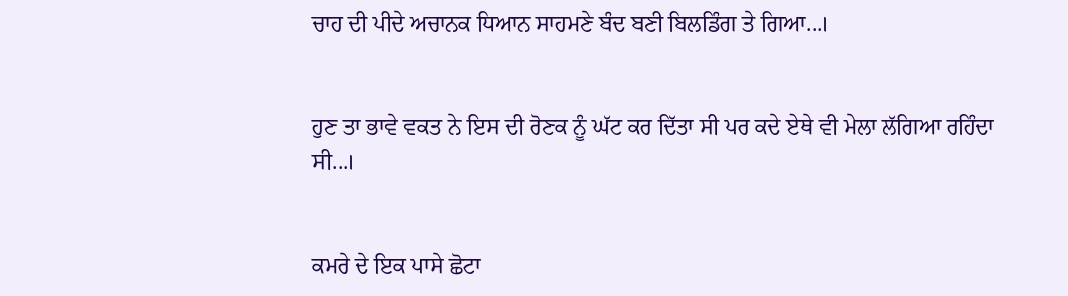ਚਾਹ ਦੀ ਪੀਦੇ ਅਚਾਨਕ ਧਿਆਨ ਸਾਹਮਣੇ ਬੰਦ ਬਣੀ ਬਿਲਡਿੰਗ ਤੇ ਗਿਆ...।‌


ਹੁਣ ਤਾ ਭਾਵੇ ਵਕਤ ਨੇ ਇਸ ਦੀ ਰੋਣਕ ਨੂੰ ਘੱਟ ਕਰ ਦਿੱਤਾ ਸੀ ਪਰ ਕਦੇ ਏਥੇ ਵੀ ਮੇਲਾ ਲੱਗਿਆ ਰਹਿੰਦਾ ਸੀ...।


ਕਮਰੇ ਦੇ ਇਕ ਪਾਸੇ ਛੋਟਾ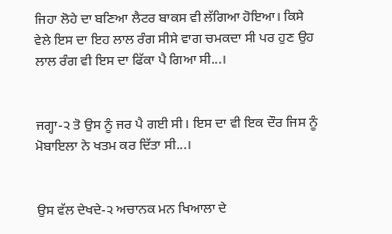ਜਿਹਾ ਲੋਹੇ ਦਾ ਬਣਿਆ ਲੈਟਰ ਬਾਕਸ ਵੀ ਲੱਗਿਆ ਹੋਇਆ। ਕਿਸੇ ਵੇਲੇ ਇਸ ਦਾ ਇਹ ਲਾਲ ਰੰਗ ਸੀਸੇ ਵਾਗ ਚਮਕਦਾ ਸੀ ਪਰ ਹੁਣ ਉਹ ਲਾਲ ਰੰਗ ਵੀ ਇਸ ਦਾ ਫਿੱਕਾ ਪੈ ਗਿਆ ਸੀ...।


ਜਗ੍ਹਾ-੨ ਤੋ ਉਸ ਨੂੰ ਜਰ ਪੈ ਗਈ ਸੀ। ਇਸ ਦਾ ਵੀ ਇਕ ਦੌਰ ਜਿਸ ਨੂੰ ਮੋਬਾਇਲਾ ਨੇ ਖਤਮ ਕਰ ਦਿੱਤਾ ਸੀ...।


ਉਸ ਵੱਲ ਦੇਖਦੇ-੨ ਅਚਾਨਕ ਮਨ ਖਿਆਲਾ ਦੇ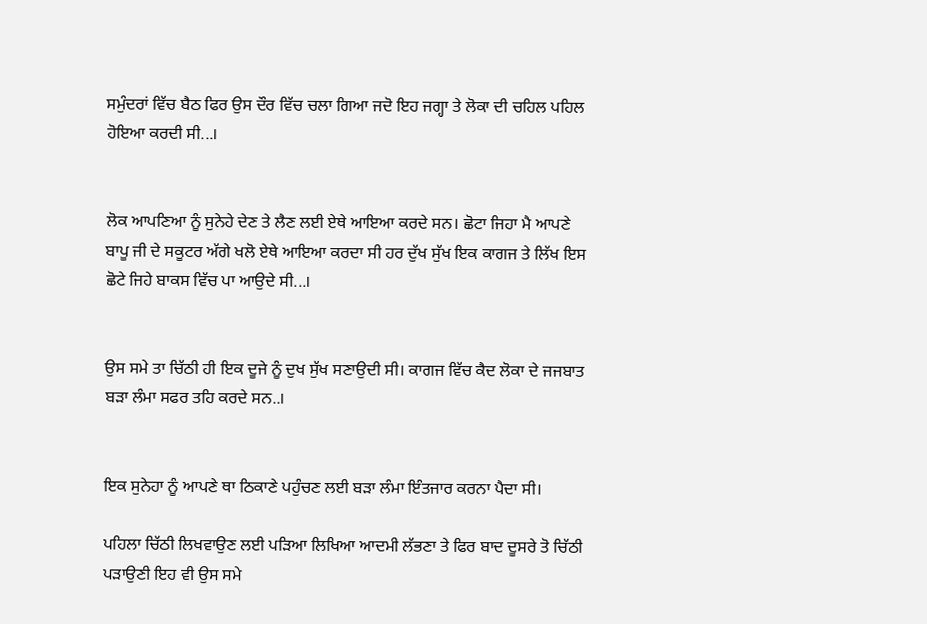ਸਮੁੰਦਰਾਂ ਵਿੱਚ ਬੈਠ ਫਿਰ ਉਸ ਦੌਰ ਵਿੱਚ ਚਲਾ ਗਿਆ ਜਦੋ ਇਹ ਜਗ੍ਹਾ ਤੇ ਲੋਕਾ ਦੀ ਚਹਿਲ ਪਹਿਲ ਹੋਇਆ ਕਰਦੀ ਸੀ...।


ਲੋਕ ਆਪਣਿਆ ਨੂੰ ਸੁਨੇਹੇ ਦੇਣ ਤੇ ਲੈਣ ਲਈ ਏਥੇ ਆਇਆ ਕਰਦੇ ਸਨ। ਛੋਟਾ ਜਿਹਾ ਮੈ ਆਪਣੇ ਬਾਪੂ ਜੀ ਦੇ ਸਕੂਟਰ ਅੱਗੇ ਖਲੋ ਏਥੇ ਆਇਆ ਕਰਦਾ ਸੀ ਹਰ ਦੁੱਖ ਸੁੱਖ ਇਕ ਕਾਗਜ ਤੇ ਲਿੱਖ ਇਸ ਛੋਟੇ ਜਿਹੇ ਬਾਕਸ ਵਿੱਚ ਪਾ ਆਉਦੇ ਸੀ...।


ਉਸ ਸਮੇ ਤਾ ਚਿੱਠੀ ਹੀ ਇਕ ਦੂਜੇ ਨੂੰ ਦੁਖ ਸੁੱਖ ਸਣਾਉਦੀ ਸੀ। ਕਾਗਜ ਵਿੱਚ ਕੈਦ ਲੋਕਾ ਦੇ ਜਜਬਾਤ ਬੜਾ ਲੰਮਾ ਸਫਰ ਤਹਿ ਕਰਦੇ ਸਨ..।


ਇਕ ਸੁਨੇਹਾ ਨੂੰ ਆਪਣੇ ਥਾ ਠਿਕਾਣੇ ਪਹੁੰਚਣ ਲਈ ਬੜਾ ਲੰਮਾ ਇੰਤਜਾਰ ਕਰਨਾ ਪੈਦਾ ਸੀ।

ਪਹਿਲਾ ਚਿੱਠੀ ਲਿਖਵਾਉਣ ਲਈ ਪੜਿਆ ਲਿਖਿਆ ਆਦਮੀ ਲੱਭਣਾ ਤੇ ਫਿਰ ਬਾਦ ਦੂਸਰੇ ਤੋ ਚਿੱਠੀ ਪੜਾਉਣੀ ਇਹ ਵੀ ਉਸ ਸਮੇ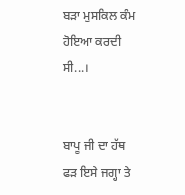ਬੜਾ ਮੁਸਕਿਲ ਕੰਮ ਹੋਇਆ ਕਰਦੀ ਸੀ...।


ਬਾਪੂ ਜੀ ਦਾ ਹੱਥ ਫੜ ਇਸੇ ਜਗ੍ਹਾ ਤੇ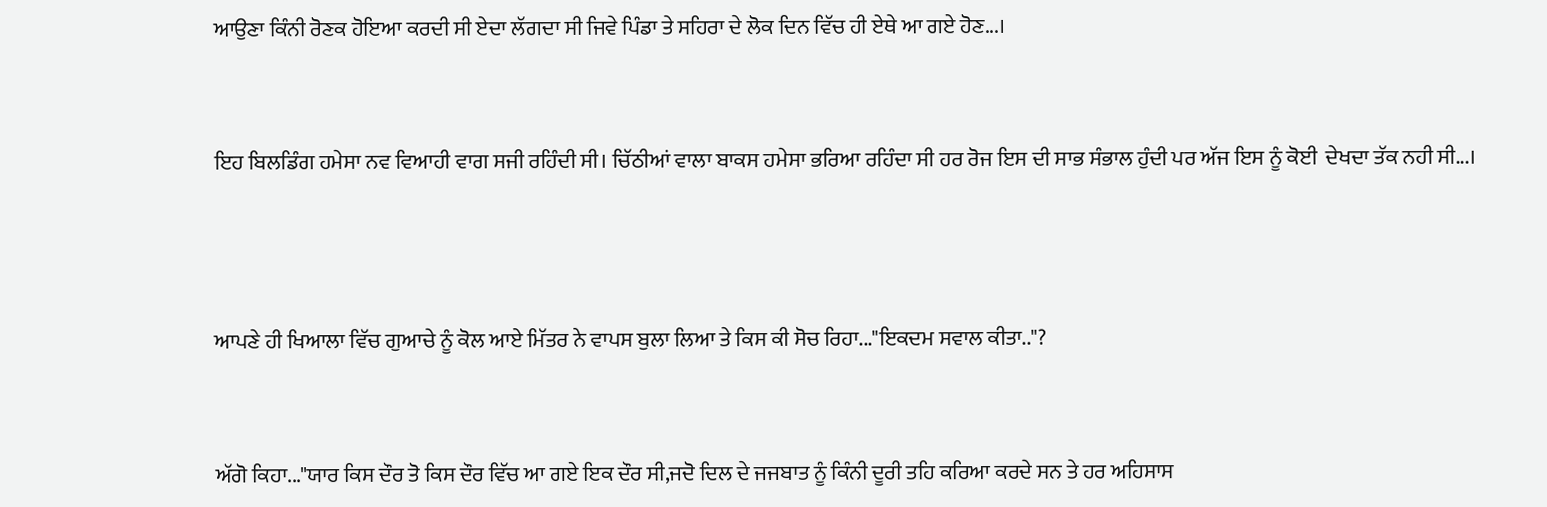ਆਉਣਾ ਕਿੰਨੀ ਰੋਣਕ ਹੋਇਆ ਕਰਦੀ ਸੀ ਏਦਾ ਲੱਗਦਾ ਸੀ ਜਿਵੇ ਪਿੰਡਾ ਤੇ ਸਹਿਰਾ ਦੇ ਲੋਕ ਦਿਨ ਵਿੱਚ ਹੀ ਏਥੇ ਆ ਗਏ ਹੋਣ‌...।


ਇਹ ਬਿਲਡਿੰਗ ਹਮੇਸਾ ਨਵ ਵਿਆਹੀ ਵਾਗ ਸਜੀ ਰਹਿੰਦੀ ਸੀ। ਚਿੱਠੀਆਂ ਵਾਲਾ ਬਾਕਸ ਹਮੇਸਾ ਭਰਿਆ ਰਹਿੰਦਾ‌ ਸੀ ਹਰ ਰੋਜ ਇਸ ਦੀ ਸਾਭ ਸੰਭਾਲ ਹੁੰਦੀ ਪਰ ਅੱਜ ਇਸ ਨੂੰ‌ ਕੋਈ  ਦੇਖਦਾ ਤੱਕ ਨਹੀ ਸੀ...।



ਆਪਣੇ ਹੀ ਖਿਆਲਾ ਵਿੱਚ ਗੁਆਚੇ ਨੂੰ ਕੋਲ ਆਏ ਮਿੱਤਰ ਨੇ ਵਾਪਸ ਬੁਲਾ ਲਿਆ ਤੇ ਕਿਸ ਕੀ ਸੋਚ ਰਿਹਾ‌..."ਇਕਦਮ ਸਵਾਲ ਕੀਤਾ.."?


ਅੱਗੋ ਕਿਹਾ..."ਯਾਰ ਕਿਸ ਦੌਰ ਤੋ ਕਿਸ ਦੌਰ ਵਿੱਚ ਆ ਗਏ ਇਕ ਦੌਰ ਸੀ,ਜਦੋ ਦਿਲ ਦੇ ਜਜਬਾਤ ਨੂੰ ਕਿੰਨੀ ਦੂਰੀ ਤਹਿ ਕਰਿਆ ਕਰਦੇ ਸਨ ਤੇ ਹਰ ਅਹਿਸਾਸ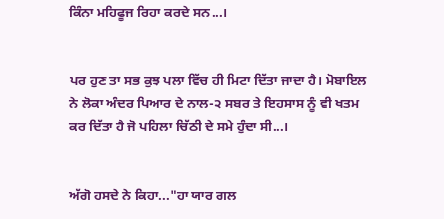ਕਿੰਨਾ ਮਹਿਫੂਜ ਰਿਹਾ ਕਰਦੇ ਸਨ...।


ਪਰ ਹੁਣ ਤਾ ਸਭ ਕੁਝ ਪਲਾ ਵਿੱਚ ਹੀ ਮਿਟਾ ਦਿੱਤਾ ਜਾਦਾ ਹੈ। ਮੋਬਾਇਲ ਨੇ ਲੋਕਾ ਅੰਦਰ ਪਿਆਰ ਦੇ ਨਾਲ-੨ ਸਬਰ ਤੇ ਇਹਸਾਸ ਨੂੰ ਵੀ ਖਤਮ ਕਰ ਦਿੱਤਾ ਹੈ‌ ਜੋ ਪਹਿਲਾ ਚਿੱਠੀ ਦੇ ਸਮੇ ਹੁੰਦਾ ਸੀ...।


ਅੱਗੋ ਹਸਦੇ ਨੇ ਕਿਹਾ..."ਹਾ ਯਾਰ ਗਲ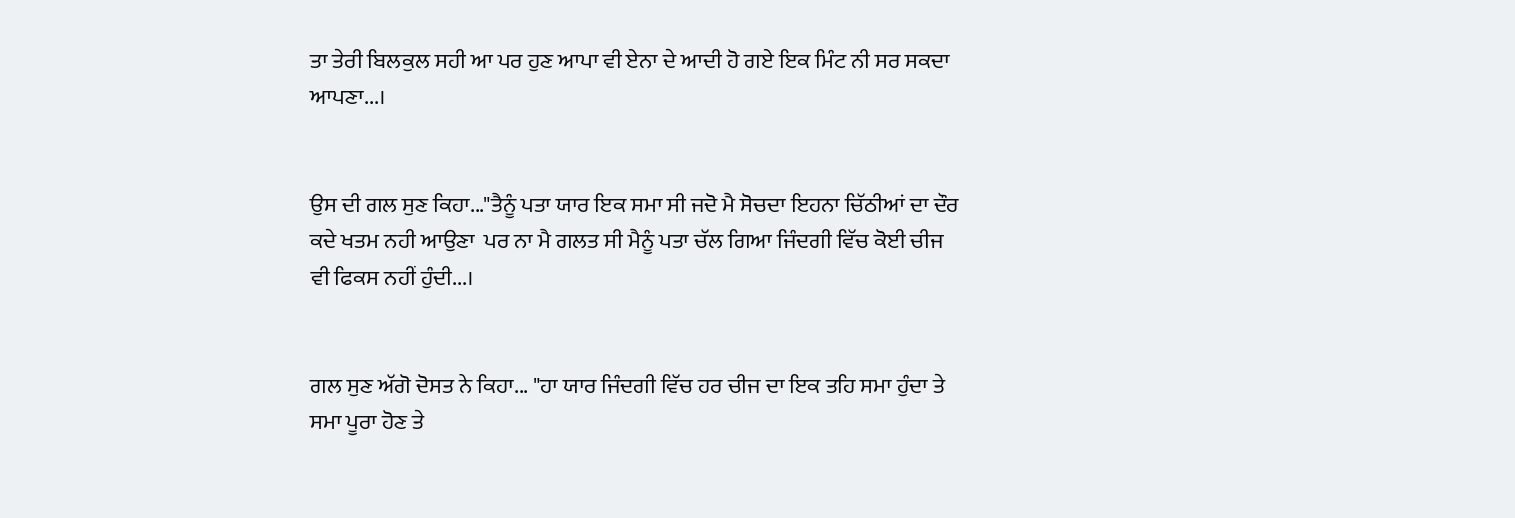ਤਾ ਤੇਰੀ ਬਿਲਕੁਲ ਸਹੀ ਆ ਪਰ ਹੁਣ ਆਪਾ ਵੀ ਏਨਾ ਦੇ ਆਦੀ ਹੋ ਗਏ ਇਕ ਮਿੰਟ ਨੀ ਸਰ ਸਕਦਾ ਆਪਣਾ...।‌


ਉਸ ਦੀ ਗਲ ਸੁਣ ਕਿਹਾ..."ਤੈਨੂੰ ਪਤਾ ਯਾਰ ਇਕ ਸਮਾ ਸੀ ਜਦੋ ਮੈ ਸੋਚਦਾ ਇਹਨਾ ਚਿੱਠੀਆਂ ਦਾ ਦੌਰ ਕਦੇ ਖਤਮ‌ ਨਹੀ ਆਉਣਾ  ਪਰ ਨਾ ਮੈ ਗਲਤ ਸੀ ਮੈਨੂੰ ਪਤਾ ਚੱਲ ਗਿਆ ਜਿੰਦਗੀ ਵਿੱਚ ਕੋਈ ਚੀਜ ਵੀ ਫਿਕਸ ਨਹੀਂ ਹੁੰਦੀ...।


ਗਲ ਸੁਣ ਅੱਗੋ ਦੋਸਤ ਨੇ ਕਿਹਾ... "ਹਾ ਯਾਰ ਜਿੰਦਗੀ ਵਿੱਚ ਹਰ ਚੀਜ ਦਾ ਇਕ ਤਹਿ ਸਮਾ ਹੁੰਦਾ ਤੇ ਸਮਾ ਪੂਰਾ ਹੋਣ ਤੇ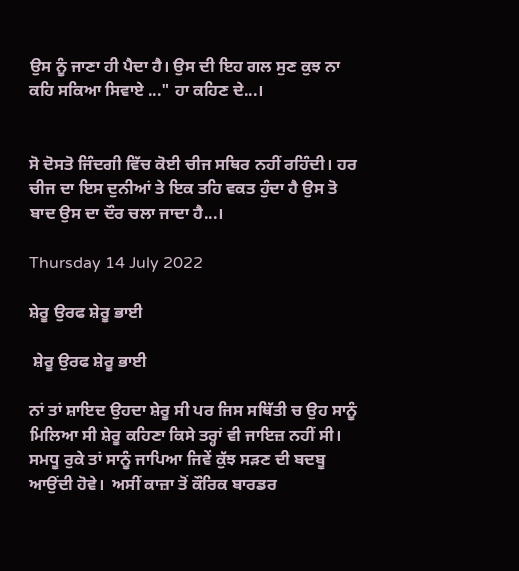ਉਸ ਨੂੰ ਜਾਣਾ ਹੀ ਪੈਦਾ ਹੈ। ਉਸ ਦੀ ਇਹ ਗਲ ਸੁਣ ਕੁਝ ਨਾ ਕਹਿ ਸਕਿਆ ਸਿਵਾਏ ..." ਹਾ ਕਹਿਣ ਦੇ...।


ਸੋ ਦੋਸਤੋ ਜਿੰਦਗੀ ਵਿੱਚ ਕੋਈ ਚੀਜ ਸਥਿਰ ਨਹੀਂ ਰਹਿੰਦੀ। ਹਰ ਚੀਜ ਦਾ ਇਸ ਦੁਨੀਆਂ ਤੇ ਇਕ ਤਹਿ ਵਕਤ ਹੁੰਦਾ ਹੈ ਉਸ ਤੋ ਬਾਦ ਉਸ ਦਾ ਦੌਰ ਚਲਾ ਜਾਦਾ ਹੈ‌...।

Thursday 14 July 2022

ਸ਼ੇਰੂ ਉਰਫ ਸ਼ੇਰੂ ਭਾਈ

 ਸ਼ੇਰੂ ਉਰਫ ਸ਼ੇਰੂ ਭਾਈ

ਨਾਂ ਤਾਂ ਸ਼ਾਇਦ ਉਹਦਾ ਸ਼ੇਰੂ ਸੀ ਪਰ ਜਿਸ ਸਥਿੱਤੀ ਚ ਉਹ ਸਾਨੂੰ ਮਿਲਿਆ ਸੀ ਸ਼ੇਰੂ ਕਹਿਣਾ ਕਿਸੇ ਤਰ੍ਹਾਂ ਵੀ ਜਾਇਜ਼ ਨਹੀਂ ਸੀ। ਸਮਧੂ ਰੁਕੇ ਤਾਂ ਸਾਨੂੰ ਜਾਪਿਆ ਜਿਵੇਂ ਕੁੱਝ ਸੜਣ ਦੀ ਬਦਬੂ  ਆਉਂਦੀ ਹੋਵੇ।  ਅਸੀਂ ਕਾਜ਼ਾ ਤੋਂ ਕੌਰਿਕ ਬਾਰਡਰ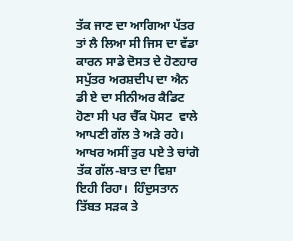ਤੱਕ ਜਾਣ ਦਾ ਆਗਿਆ ਪੱਤਰ ਤਾਂ ਲੈ ਲਿਆ ਸੀ ਜਿਸ ਦਾ ਵੱਡਾ ਕਾਰਨ ਸਾਡੇ ਦੋਸਤ ਦੇ ਹੋਣਹਾਰ ਸਪੁੱਤਰ ਅਰਸ਼ਦੀਪ ਦਾ ਐਨ ਡੀ ਏ ਦਾ ਸੀਨੀਅਰ ਕੈਡਿਟ ਹੋਣਾ ਸੀ ਪਰ ਚੈੱਕ ਪੋਸਟ  ਵਾਲੇ ਆਪਣੀ ਗੱਲ ਤੇ ਅੜੇ ਰਹੇ। ਆਖਰ ਅਸੀਂ ਤੁਰ ਪਏ ਤੇ ਚਾਂਗੋ ਤੱਕ ਗੱਲ-ਬਾਤ ਦਾ ਵਿਸ਼ਾ ਇਹੀ ਰਿਹਾ।  ਹਿੰਦੁਸਤਾਨ ਤਿੱਬਤ ਸੜਕ ਤੇ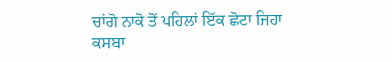ਚਾਂਗੋ ਨਾਕੋ ਤੋਂ ਪਹਿਲਾਂ ਇੱਕ ਛੋਟਾ ਜਿਹਾ ਕਸਬਾ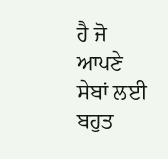ਹੈ ਜੋ ਆਪਣੇ ਸੇਬਾਂ ਲਈ ਬਹੁਤ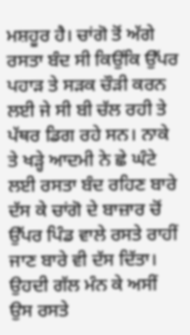ਮਸ਼ਹੂਰ ਹੈ। ਚਾਂਗੋ ਤੋਂ ਅੱਗੇ ਰਸਤਾ ਬੰਦ ਸੀ ਕਿਉਂਕਿ ਉੱਪਰ ਪਹਾੜ ਤੇ ਸੜਕ ਚੌੜੀ ਕਰਨ ਲਈ ਜੇ ਸੀ ਬੀ ਚੱਲ ਰਹੀ ਤੇ ਪੱਥਰ ਡਿਗ ਰਹੇ ਸਨ। ਨਾਕੇ ਤੇ ਖੜ੍ਹੇ ਆਦਮੀ ਨੇ ਛੇ ਘੰਟੇ ਲਈ ਰਸਤਾ ਬੰਦ ਰਹਿਣ ਬਾਰੇ ਦੱਸ ਕੇ ਚਾਂਗੋ ਦੇ ਬਾਜ਼ਾਰ ਚੋਂ ਉੱਪਰ ਪਿੰਡ ਵਾਲੇ ਰਸਤੇ ਰਾਹੀਂ ਜਾਣ ਬਾਰੇ ਵੀ ਦੱਸ ਦਿੱਤਾ। ਉਹਦੀ ਗੱਲ ਮੰਨ ਕੇ ਅਸੀਂ ਉਸ ਰਸਤੇ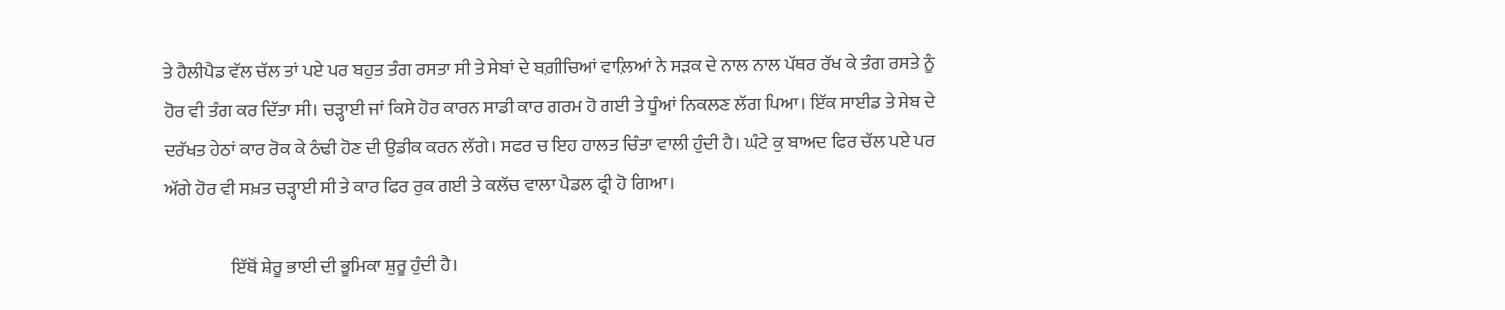ਤੇ ਹੈਲੀਪੈਡ ਵੱਲ ਚੱਲ ਤਾਂ ਪਏ ਪਰ ਬਹੁਤ ਤੰਗ ਰਸਤਾ ਸੀ ਤੇ ਸੇਬਾਂ ਦੇ ਬਗ਼ੀਚਿਆਂ ਵਾਲ਼ਿਆਂ ਨੇ ਸੜਕ ਦੇ ਨਾਲ ਨਾਲ ਪੱਥਰ ਰੱਖ ਕੇ ਤੰਗ ਰਸਤੇ ਨੂੰ ਹੋਰ ਵੀ ਤੰਗ ਕਰ ਦਿੱਤਾ ਸੀ। ਚੜ੍ਹਾਈ ਜਾਂ ਕਿਸੇ ਹੋਰ ਕਾਰਨ ਸਾਡੀ ਕਾਰ ਗਰਮ ਹੋ ਗਈ ਤੇ ਧੂੰਆਂ ਨਿਕਲਣ ਲੱਗ ਪਿਆ। ਇੱਕ ਸਾਈਡ ਤੇ ਸੇਬ ਦੇ ਦਰੱਖਤ ਹੇਠਾਂ ਕਾਰ ਰੋਕ ਕੇ ਠੰਢੀ ਹੋਣ ਦੀ ਉਡੀਕ ਕਰਨ ਲੱਗੇ। ਸਫਰ ਚ ਇਹ ਹਾਲਤ ਚਿੰਤਾ ਵਾਲੀ ਹੁੰਦੀ ਹੈ। ਘੰਟੇ ਕੁ ਬਾਅਦ ਫਿਰ ਚੱਲ ਪਏ ਪਰ ਅੱਗੇ ਹੋਰ ਵੀ ਸਖ਼ਤ ਚੜ੍ਹਾਈ ਸੀ ਤੇ ਕਾਰ ਫਿਰ ਰੁਕ ਗਈ ਤੇ ਕਲੱਚ ਵਾਲਾ ਪੈਡਲ ਫ੍ਰੀ ਹੋ ਗਿਆ।

                  ਇੱਥੋਂ ਸ਼ੇਰੂ ਭਾਈ ਦੀ ਭੂਮਿਕਾ ਸ਼ੁਰੂ ਹੁੰਦੀ ਹੈ।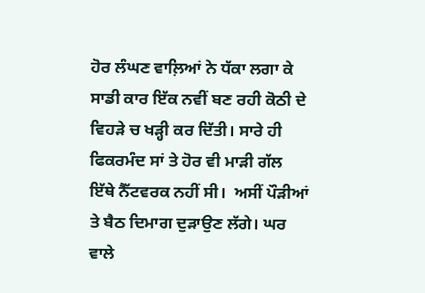ਹੋਰ ਲੰਘਣ ਵਾਲ਼ਿਆਂ ਨੇ ਧੱਕਾ ਲਗਾ ਕੇ ਸਾਡੀ ਕਾਰ ਇੱਕ ਨਵੀਂ ਬਣ ਰਹੀ ਕੋਠੀ ਦੇ ਵਿਹੜੇ ਚ ਖੜ੍ਹੀ ਕਰ ਦਿੱਤੀ। ਸਾਰੇ ਹੀ ਫਿਕਰਮੰਦ ਸਾਂ ਤੇ ਹੋਰ ਵੀ ਮਾੜੀ ਗੱਲ ਇੱਥੇ ਨੈੱਟਵਰਕ ਨਹੀਂ ਸੀ।  ਅਸੀਂ ਪੌੜੀਆਂ ਤੇ ਬੈਠ ਦਿਮਾਗ ਦੁੜਾਉਣ ਲੱਗੇ। ਘਰ ਵਾਲੇ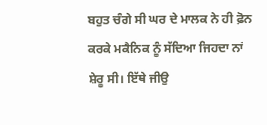ਬਹੁਤ ਚੰਗੇ ਸੀ ਘਰ ਦੇ ਮਾਲਕ ਨੇ ਹੀ ਫ਼ੋਨ ਕਰਕੇ ਮਕੈਨਿਕ ਨੂੰ ਸੱਦਿਆ ਜਿਹਦਾ ਨਾਂ ਸ਼ੇਰੂ ਸੀ। ਇੱਥੇ ਜੀਉ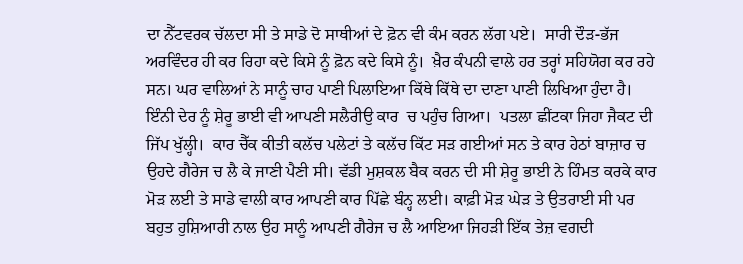ਦਾ ਨੈੱਟਵਰਕ ਚੱਲਦਾ ਸੀ ਤੇ ਸਾਡੇ ਦੋ ਸਾਥੀਆਂ ਦੇ ਫ਼ੋਨ ਵੀ ਕੰਮ ਕਰਨ ਲੱਗ ਪਏ।  ਸਾਰੀ ਦੌੜ-ਭੱਜ ਅਰਵਿੰਦਰ ਹੀ ਕਰ ਰਿਹਾ ਕਦੇ ਕਿਸੇ ਨੂੰ ਫ਼ੋਨ ਕਦੇ ਕਿਸੇ ਨੂੰ।  ਖ਼ੈਰ ਕੰਪਨੀ ਵਾਲੇ ਹਰ ਤਰ੍ਹਾਂ ਸਹਿਯੋਗ ਕਰ ਰਹੇ ਸਨ। ਘਰ ਵਾਲਿਆਂ ਨੇ ਸਾਨੂੰ ਚਾਹ ਪਾਣੀ ਪਿਲਾਇਆ ਕਿੱਥੇ ਕਿੱਥੇ ਦਾ ਦਾਣਾ ਪਾਣੀ ਲਿਖਿਆ ਹੁੰਦਾ ਹੈ। ਇੰਨੀ ਦੇਰ ਨੂੰ ਸ਼ੇਰੂ ਭਾਈ ਵੀ ਆਪਣੀ ਸਲੈਰੀਉ ਕਾਰ  ਚ ਪਹੁੰਚ ਗਿਆ।  ਪਤਲਾ ਛੀਂਟਕਾ ਜਿਹਾ ਜੈਕਟ ਦੀ ਜਿੱਪ ਖੁੱਲ੍ਹੀ।  ਕਾਰ ਚੈੱਕ ਕੀਤੀ ਕਲੱਚ ਪਲੇਟਾਂ ਤੇ ਕਲੱਚ ਕਿੱਟ ਸੜ ਗਈਆਂ ਸਨ ਤੇ ਕਾਰ ਹੇਠਾਂ ਬਾਜ਼ਾਰ ਚ ਉਹਦੇ ਗੈਰੇਜ ਚ ਲੈ ਕੇ ਜਾਣੀ ਪੈਣੀ ਸੀ। ਵੱਡੀ ਮੁਸ਼ਕਲ ਬੈਕ ਕਰਨ ਦੀ ਸੀ ਸ਼ੇਰੂ ਭਾਈ ਨੇ ਹਿੰਮਤ ਕਰਕੇ ਕਾਰ ਮੋੜ ਲਈ ਤੇ ਸਾਡੇ ਵਾਲੀ ਕਾਰ ਆਪਣੀ ਕਾਰ ਪਿੱਛੇ ਬੰਨ੍ਹ ਲਈ। ਕਾਫ਼ੀ ਮੋੜ ਘੇੜ ਤੇ ਉਤਰਾਈ ਸੀ ਪਰ ਬਹੁਤ ਹੁਸ਼ਿਆਰੀ ਨਾਲ ਉਹ ਸਾਨੂੰ ਆਪਣੀ ਗੈਰੇਜ ਚ ਲੈ ਆਇਆ ਜਿਹੜੀ ਇੱਕ ਤੇਜ਼ ਵਗਦੀ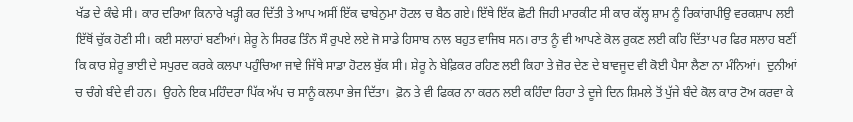ਖੱਡ ਦੇ ਕੰਢੇ ਸੀ। ਕਾਰ ਦਰਿਆ ਕਿਨਾਰੇ ਖੜ੍ਹੀ ਕਰ ਦਿੱਤੀ ਤੇ ਆਪ ਅਸੀਂ ਇੱਕ ਢਾਬੇਨੁਮਾ ਹੋਟਲ ਚ ਬੈਠ ਗਏ। ਇੱਥੇ ਇੱਕ ਛੋਟੀ ਜਿਹੀ ਮਾਰਕੀਟ ਸੀ ਕਾਰ ਕੱਲ੍ਹ ਸ਼ਾਮ ਨੂੰ ਰਿਕਾਂਗਪੀਉ ਵਰਕਸ਼ਾਪ ਲਈ ਇੱਥੋਂ ਚੁੱਕ ਹੋਣੀ ਸੀ। ਕਈ ਸਲਾਹਾਂ ਬਣੀਆਂ। ਸ਼ੇਰੂ ਨੇ ਸਿਰਫ ਤਿੰਨ ਸੌ ਰੁਪਏ ਲਏ ਜੋ ਸਾਡੇ ਹਿਸਾਬ ਨਾਲ ਬਹੁਤ ਵਾਜਿਬ ਸਨ। ਰਾਤ ਨੂੰ ਵੀ ਆਪਣੇ ਕੋਲ ਰੁਕਣ ਲਈ ਕਹਿ ਦਿੱਤਾ ਪਰ ਫਿਰ ਸਲਾਹ ਬਣੀਂ ਕਿ ਕਾਰ ਸ਼ੇਰੂ ਭਾਈ ਦੇ ਸਪੁਰਦ ਕਰਕੇ ਕਲਪਾ ਪਹੁੰਚਿਆ ਜਾਵੇ ਜਿੱਥੇ ਸਾਡਾ ਹੋਟਲ ਬੁੱਕ ਸੀ। ਸ਼ੇਰੂ ਨੇ ਬੇਫ਼ਿਕਰ ਰਹਿਣ ਲਈ ਕਿਹਾ ਤੇ ਜ਼ੋਰ ਦੇਣ ਦੇ ਬਾਵਜੂਦ ਵੀ ਕੋਈ ਪੈਸਾ ਲੈਣਾ ਨਾ ਮੰਨਿਆਂ।  ਦੁਨੀਆਂ ਚ ਚੰਗੇ ਬੰਦੇ ਵੀ ਹਨ।  ਉਹਨੇ ਇਕ ਮਹਿੰਦਰਾ ਪਿੱਕ ਅੱਪ ਚ ਸਾਨੂੰ ਕਲਪਾ ਭੇਜ ਦਿੱਤਾ।  ਫ਼ੋਨ ਤੇ ਵੀ ਫਿਕਰ ਨਾ ਕਰਨ ਲਈ ਕਹਿੰਦਾ ਰਿਹਾ ਤੇ ਦੂਜੇ ਦਿਨ ਸ਼ਿਮਲੇ ਤੋਂ ਪੁੱਜੇ ਬੰਦੇ ਕੋਲ ਕਾਰ ਟੋਅ ਕਰਵਾ ਕੇ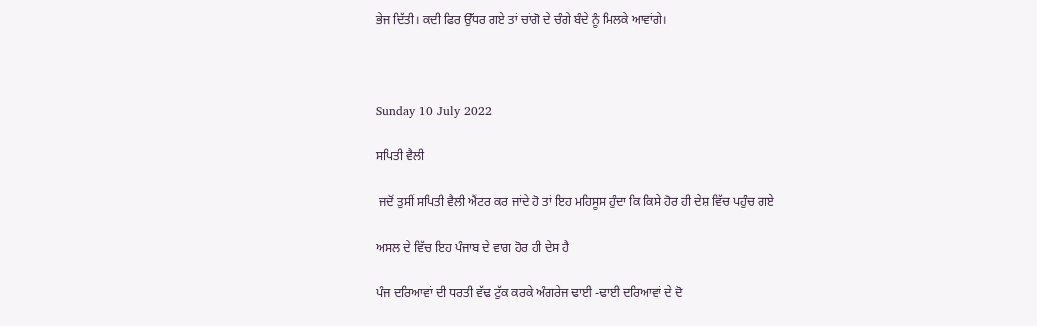ਭੇਜ ਦਿੱਤੀ। ਕਦੀ ਫਿਰ ਉੱਧਰ ਗਏ ਤਾਂ ਚਾਂਗੋ ਦੇ ਚੰਗੇ ਬੰਦੇ ਨੂੰ ਮਿਲਕੇ ਆਵਾਂਗੇ।



Sunday 10 July 2022

ਸਪਿਤੀ ਵੈਲੀ

 ਜਦੋਂ ਤੁਸੀਂ ਸਪਿਤੀ ਵੈਲੀ ਐਂਟਰ ਕਰ ਜਾਂਦੇ ਹੋ ਤਾਂ ਇਹ ਮਹਿਸੂਸ ਹੁੰਦਾ ਕਿ ਕਿਸੇ ਹੋਰ ਹੀ ਦੇਸ਼ ਵਿੱਚ ਪਹੁੰਚ ਗਏ

ਅਸਲ ਦੇ ਵਿੱਚ ਇਹ ਪੰਜਾਬ ਦੇ ਵਾਗ ਹੋਰ ਹੀ ਦੇਸ ਹੈ

ਪੰਜ ਦਰਿਆਵਾਂ ਦੀ ਧਰਤੀ ਵੱਢ ਟੁੱਕ ਕਰਕੇ ਅੰਗਰੇਜ ਢਾਈ -ਢਾਈ ਦਰਿਆਵਾਂ ਦੇ ਦੋ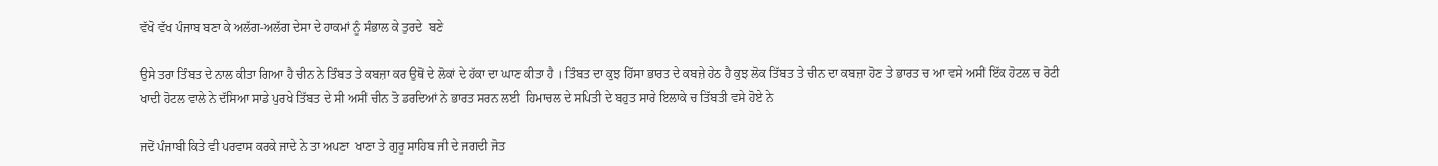ਵੱਖੋ ਵੱਖ ਪੰਜਾਬ ਬਣਾ ਕੇ ਅਲੱਗ-ਅਲੱਗ ਦੇਸਾ ਦੇ ਹਾਕਮਾਂ ਨੂੰ ਸੰਭਾਲ ਕੇ ਤੁਰਦੇ  ਬਣੇ

ਉਸੇ ਤਰਾ ਤਿੰਬਤ ਦੇ ਨਾਲ ਕੀਤਾ ਗਿਆ ਹੈ ਚੀਨ ਨੇ ਤਿੰਬਤ ਤੇ ਕਬਜ਼ਾ ਕਰ ਉਥੋਂ ਦੇ ਲੋਕਾਂ ਦੇ ਹੱਕਾ ਦਾ ਘਾਣ ਕੀਤਾ ਹੈ । ਤਿੰਬਤ ਦਾ ਕੁਝ ਹਿੱਸਾ ਭਾਰਤ ਦੇ ਕਬਜ਼ੇ ਹੇਠ ਹੈ ਕੁਝ ਲੋਕ ਤਿੱਬਤ ਤੇ ਚੀਨ ਦਾ ਕਬਜ਼ਾ ਹੋਣ ਤੇ ਭਾਰਤ ਚ ਆ ਵਸੇ ਅਸੀਂ ਇੱਕ ਹੋਟਲ ਚ ਰੋਟੀ ਖਾਦੀ ਹੋਟਲ ਵਾਲੇ ਨੇ ਦੱਸਿਆ ਸਾਡੇ ਪੁਰਖੇ ਤਿੱਬਤ ਦੇ ਸੀ ਅਸੀਂ ਚੀਨ ਤੋ ਡਰਦਿਆਂ ਨੇ ਭਾਰਤ ਸਰਨ ਲਈ  ਹਿਮਾਚਲ ਦੇ ਸਪਿਤੀ ਦੇ ਬਹੁਤ ਸਾਰੇ ਇਲਾਕੇ ਚ ਤਿੱਬਤੀ ਵਸੇ ਹੋਏ ਨੇ

ਜਦੋਂ ਪੰਜਾਬੀ ਕਿਤੇ ਵੀ ਪਰਵਾਸ ਕਰਕੇ ਜਾਦੇ ਨੇ ਤਾ ਅਪਣਾ  ਖਾਣਾ ਤੇ ਗੁਰੂ ਸਾਹਿਬ ਜੀ ਦੇ ਜਗਦੀ ਜੋਤ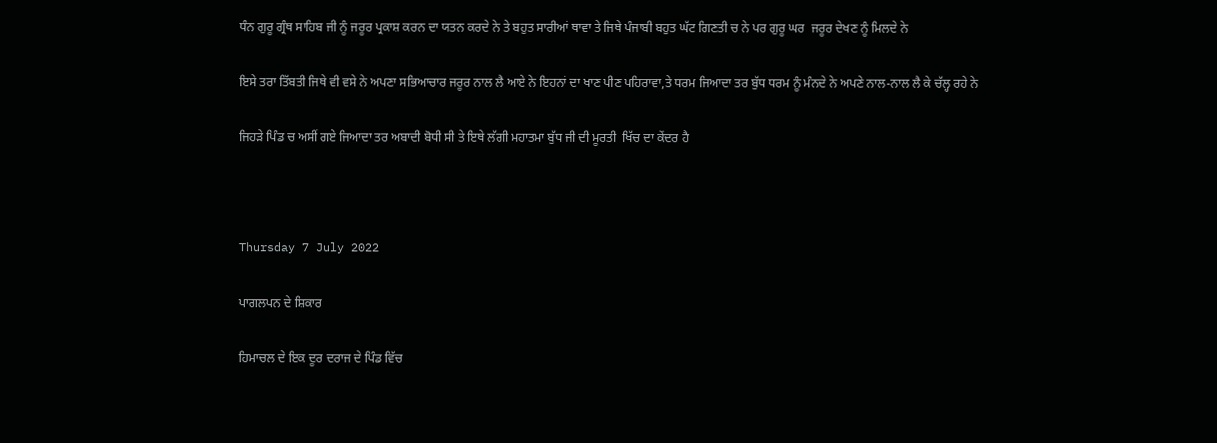ਧੰਨ ਗੁਰੂ ਗ੍ਰੰਥ ਸਾਹਿਬ ਜੀ ਨੂੰ ਜਰੂਰ ਪ੍ਰਕਾਸ਼ ਕਰਨ ਦਾ ਯਤਨ ਕਰਦੇ ਨੇ ਤੇ ਬਹੁਤ ਸਾਰੀਆਂ ਥਾਵਾ ਤੇ ਜਿਥੇ ਪੰਜਾਬੀ ਬਹੁਤ ਘੱਟ ਗਿਣਤੀ ਚ ਨੇ ਪਰ ਗੁਰੂ ਘਰ  ਜਰੂਰ ਦੇਖਣ ਨੂੰ ਮਿਲਦੇ ਨੇ

ਇਸੇ ਤਰਾ ਤਿੱਬਤੀ ਜਿਥੇ ਵੀ ਵਸੇ ਨੇ ਅਪਣਾ ਸਭਿਆਚਾਰ ਜਰੂਰ ਨਾਲ ਲੈ ਆਏ ਨੇ ਇਹਨਾਂ ਦਾ ਖਾਣ ਪੀਣ ਪਹਿਰਾਵਾ,ਤੇ ਧਰਮ ਜਿਆਦਾ ਤਰ ਬੁੱਧ ਧਰਮ ਨੂੰ ਮੰਨਦੇ ਨੇ ਅਪਣੇ ਨਾਲ-ਨਾਲ ਲੈ ਕੇ ਚੱਲ੍ਹ ਰਹੇ ਨੇ

ਜਿਹੜੇ ਪਿੰਡ ਚ ਅਸੀਂ ਗਏ ਜਿਆਦਾ ਤਰ ਅਬਾਦੀ ਬੋਧੀ ਸੀ ਤੇ ਇਥੇ ਲੱਗੀ ਮਹਾਤਮਾ ਬੁੱਧ ਜੀ ਦੀ ਮੂਰਤੀ  ਖਿੱਚ ਦਾ ਕੇਂਦਰ ਹੈ



Thursday 7 July 2022

ਪਾਗਲਪਨ ਦੇ ਸ਼ਿਕਾਰ

ਹਿਮਾਚਲ ਦੇ ਇਕ ਦੂਰ ਦਰਾਜ ਦੇ ਪਿੰਡ ਵਿੱਚ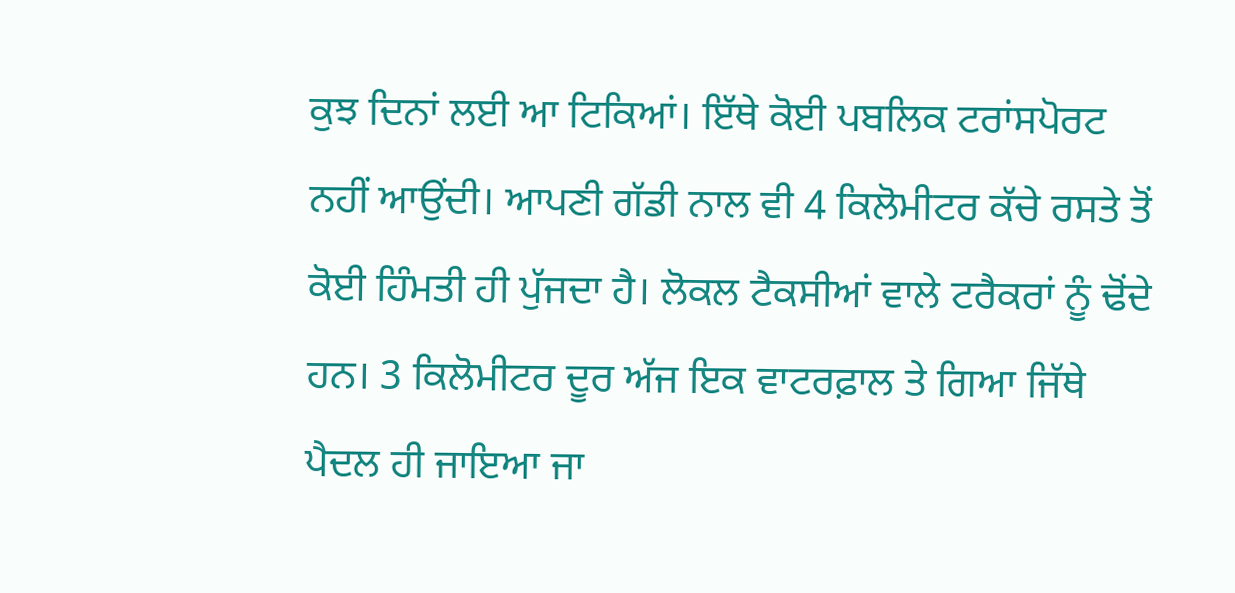ਕੁਝ ਦਿਨਾਂ ਲਈ ਆ ਟਿਕਿਆਂ। ਇੱਥੇ ਕੋਈ ਪਬਲਿਕ ਟਰਾਂਸਪੋਰਟ ਨਹੀਂ ਆਉਂਦੀ। ਆਪਣੀ ਗੱਡੀ ਨਾਲ ਵੀ 4 ਕਿਲੋਮੀਟਰ ਕੱਚੇ ਰਸਤੇ ਤੋਂ ਕੋਈ ਹਿੰਮਤੀ ਹੀ ਪੁੱਜਦਾ ਹੈ। ਲੋਕਲ ਟੈਕਸੀਆਂ ਵਾਲੇ ਟਰੈਕਰਾਂ ਨੂੰ ਢੋਂਦੇ ਹਨ। 3 ਕਿਲੋਮੀਟਰ ਦੂਰ ਅੱਜ ਇਕ ਵਾਟਰਫ਼ਾਲ ਤੇ ਗਿਆ ਜਿੱਥੇ ਪੈਦਲ ਹੀ ਜਾਇਆ ਜਾ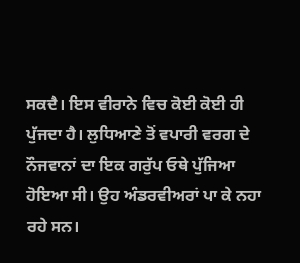ਸਕਦੈ। ਇਸ ਵੀਰਾਨੇ ਵਿਚ ਕੋਈ ਕੋਈ ਹੀ ਪੁੱਜਦਾ ਹੈ। ਲੁਧਿਆਣੇ ਤੋਂ ਵਪਾਰੀ ਵਰਗ ਦੇ ਨੌਜਵਾਨਾਂ ਦਾ ਇਕ ਗਰੁੱਪ ਓਥੇ ਪੁੱਜਿਆ ਹੋਇਆ ਸੀ। ਉਹ ਅੰਡਰਵੀਅਰਾਂ ਪਾ ਕੇ ਨਹਾ ਰਹੇ ਸਨ।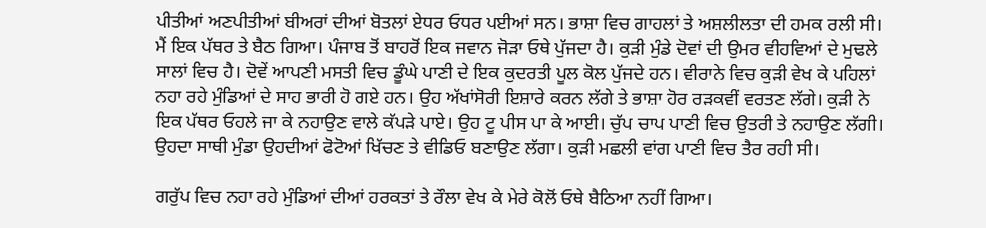ਪੀਤੀਆਂ ਅਣਪੀਤੀਆਂ ਬੀਅਰਾਂ ਦੀਆਂ ਬੋਤਲਾਂ ਏਧਰ ਓਧਰ ਪਈਆਂ ਸਨ। ਭਾਸ਼ਾ ਵਿਚ ਗਾਹਲਾਂ ਤੇ ਅਸ਼ਲੀਲਤਾ ਦੀ ਹਮਕ ਰਲੀ ਸੀ। ਮੈਂ ਇਕ ਪੱਥਰ ਤੇ ਬੈਠ ਗਿਆ। ਪੰਜਾਬ ਤੋਂ ਬਾਹਰੋਂ ਇਕ ਜਵਾਨ ਜੋੜਾ ਓਥੇ ਪੁੱਜਦਾ ਹੈ। ਕੁੜੀ ਮੁੰਡੇ ਦੋਵਾਂ ਦੀ ਉਮਰ ਵੀਹਵਿਆਂ ਦੇ ਮੁਢਲੇ ਸਾਲਾਂ ਵਿਚ ਹੈ। ਦੋਵੇਂ ਆਪਣੀ ਮਸਤੀ ਵਿਚ ਡੂੰਘੇ ਪਾਣੀ ਦੇ ਇਕ ਕੁਦਰਤੀ ਪੂਲ ਕੋਲ ਪੁੱਜਦੇ ਹਨ। ਵੀਰਾਨੇ ਵਿਚ ਕੁੜੀ ਵੇਖ ਕੇ ਪਹਿਲਾਂ ਨਹਾ ਰਹੇ ਮੁੰਡਿਆਂ ਦੇ ਸਾਹ ਭਾਰੀ ਹੋ ਗਏ ਹਨ। ਉਹ ਅੱਖਾਂਸੋਰੀ ਇਸ਼ਾਰੇ ਕਰਨ ਲੱਗੇ ਤੇ ਭਾਸ਼ਾ ਹੋਰ ਰੜਕਵੀਂ ਵਰਤਣ ਲੱਗੇ। ਕੁੜੀ ਨੇ ਇਕ ਪੱਥਰ ਓਹਲੇ ਜਾ ਕੇ ਨਹਾਉਣ ਵਾਲੇ ਕੱਪੜੇ ਪਾਏ। ਉਹ ਟੂ ਪੀਸ ਪਾ ਕੇ ਆਈ। ਚੁੱਪ ਚਾਪ ਪਾਣੀ ਵਿਚ ਉਤਰੀ ਤੇ ਨਹਾਉਣ ਲੱਗੀ। ਉਹਦਾ ਸਾਥੀ ਮੁੰਡਾ ਉਹਦੀਆਂ ਫੋਟੋਆਂ ਖਿੱਚਣ ਤੇ ਵੀਡਿਓ ਬਣਾਉਣ ਲੱਗਾ। ਕੁੜੀ ਮਛਲੀ ਵਾਂਗ ਪਾਣੀ ਵਿਚ ਤੈਰ ਰਹੀ ਸੀ।

ਗਰੁੱਪ ਵਿਚ ਨਹਾ ਰਹੇ ਮੁੰਡਿਆਂ ਦੀਆਂ ਹਰਕਤਾਂ ਤੇ ਰੌਲਾ ਵੇਖ ਕੇ ਮੇਰੇ ਕੋਲੋਂ ਓਥੇ ਬੈਠਿਆ ਨਹੀਂ ਗਿਆ।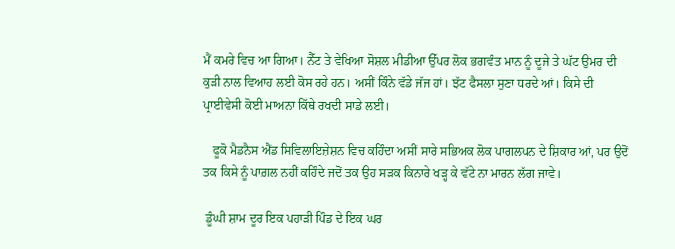ਮੈਂ ਕਮਰੇ ਵਿਚ ਆ ਗਿਆ। ਨੈੱਟ ਤੇ ਵੇਖਿਆ ਸੋਸ਼ਲ ਮੀਡੀਆ ਉੱਪਰ ਲੋਕ ਭਗਵੰਤ ਮਾਨ ਨੂੰ ਦੂਜੇ ਤੇ ਘੱਟ ਉਮਰ ਦੀ ਕੁੜੀ ਨਾਲ ਵਿਆਹ ਲਈ ਕੋਸ ਰਹੇ ਹਨ। ਅਸੀਂ ਕਿੰਨੇ ਵੱਡੇ ਜੱਜ ਹਾਂ। ਝੱਟ ਫੈਸਲਾ ਸੁਣਾ ਧਰਦੇ ਆਂ। ਕਿਸੇ ਦੀ ਪ੍ਰਾਈਵੇਸੀ ਕੋਈ ਮਾਅਨਾ ਕਿੱਥੇ ਰਖਦੀ ਸਾਡੇ ਲਈ।

   ਫੂਕੋ ਮੈਡਨੈਸ ਐਂਡ ਸਿਵਿਲਾਇਜ਼ੇਸ਼ਨ ਵਿਚ ਕਹਿੰਦਾ ਅਸੀਂ ਸਾਰੇ ਸਭਿਅਕ ਲੋਕ ਪਾਗਲਪਨ ਦੇ ਸ਼ਿਕਾਰ ਆਂ, ਪਰ ਉਦੋਂ ਤਕ ਕਿਸੇ ਨੂੰ ਪਾਗ਼ਲ ਨਹੀਂ ਕਹਿੰਦੇ ਜਦੋਂ ਤਕ ਉਹ ਸੜਕ ਕਿਨਾਰੇ ਖੜ੍ਹ ਕੇ ਵੱਟੇ ਨਾ ਮਾਰਨ ਲੱਗ ਜਾਵੇ।

 ਡੂੰਘੀ ਸ਼ਾਮ ਦੂਰ ਇਕ ਪਹਾੜੀ ਪਿੰਡ ਦੇ ਇਕ ਘਰ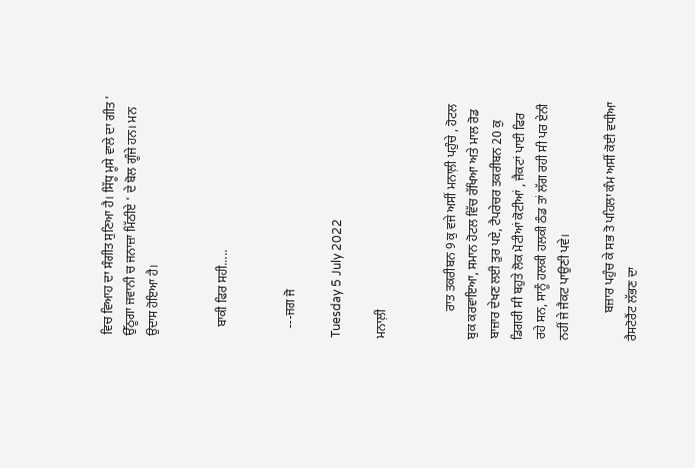ਵਿਚ ਵਿਆਹ ਦਾ ਸੰਗੀਤ ਸੁਣਿਆ ਹੈ। ਸਿੱਧੂ ਮੂਸੇ ਵਾਲੇ ਦਾ ਗੀਤ ' ਉੱਠੂਗਾ ਜਵਾਨੀ ਚ ਜਨਾਜ਼ਾ ਮਿੱਠੀਏ ' ਦੇ ਬੋਲ ਗੂੰਜੇ ਹਨ। ਮਨ ਉਦਾਸ ਹੋਇਆ ਹੈ।


   ਬਾਕੀ ਫਿਰ ਸਹੀ.....


   ---ਜਗ ਜੋ

Tuesday 5 July 2022

ਮਨਾਲ਼ੀ


         ਰਾਤ ਤਕਰੀਬਨ 9 ਕੁ ਵਜੇ ਅਸੀਂ ਮਨਾਲ਼ੀ ਪਹੁੰਚੇ , ਹੋਟਲ ਬੁਕ ਕਰਵਾਇਆ, ਸਮਾਨ ਹੋਟਲ ਵਿੱਚ ਰੱਖਿਆ ਅਤੇ ਮਾਲ ਰੋਡ ਬਾਜ਼ਾਰ ਦੇਖਣ ਲਈ ਤੁਰ ਪਏ, ਟੈਪਰੇਚਰ ਤਕਰੀਬਨ 20 ਕੁ ਡਿਗਰੀ ਸੀ ਬਹੁਤੇ ਲੋਕ ਮੋਟੀਆਂ ਕੋਟੀਆਂ , ਜੈਕਟਾਂ ਪਾਈ ਫਿਰ ਰਹੇ ਸਨ, ਸਾਨੂੰ ਹਲਕੀ ਹਲਕੀ ਠੰਡ ਤਾਂ ਲੱਗ ਰਹੀ ਸੀ ਪਰ ਏਨੀ ਨਹੀਂ ਜੇ ਜੈਕਟ ਪਾਉਣੀ ਪਵੇ।

         ਬਜ਼ਾਰ ਪਹੁੰਚ ਕੇ ਸਭ ਤੋ ਪਹਿਲਾ ਕੰਮ ਅਸੀਂ ਕੋਈ ਵਧੀਆ ਰੈਸਟੋਰੈਂਟ ਲੱਭਣ ਦਾ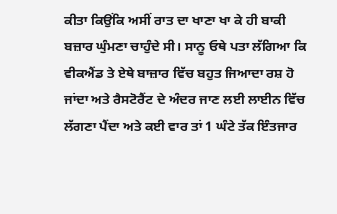ਕੀਤਾ ਕਿਉਂਕਿ ਅਸੀਂ ਰਾਤ ਦਾ ਖਾਣਾ ਖਾ ਕੇ ਹੀ ਬਾਕੀ ਬਜ਼ਾਰ ਘੁੰਮਣਾ ਚਾਹੁੰਦੇ ਸੀ। ਸਾਨੂ ਓਥੇ ਪਤਾ ਲੱਗਿਆ ਕਿ ਵੀਕਐਂਡ ਤੇ ਏਥੇ ਬਾਜ਼ਾਰ ਵਿੱਚ ਬਹੁਤ ਜਿਆਦਾ ਰਸ਼ ਹੋ ਜਾਂਦਾ ਅਤੇ ਰੈਸਟੋਰੈਂਟ ਦੇ ਅੰਦਰ ਜਾਣ ਲਈ ਲਾਈਨ ਵਿੱਚ ਲੱਗਣਾ ਪੈਂਦਾ ਅਤੇ ਕਈ ਵਾਰ ਤਾਂ 1 ਘੰਟੇ ਤੱਕ ਇੰਤਜਾਰ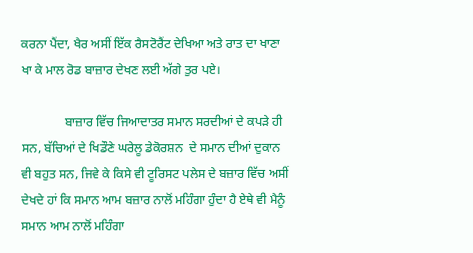ਕਰਨਾ ਪੈਂਦਾ, ਖੈਰ ਅਸੀਂ ਇੱਕ ਰੈਸਟੋਰੈਂਟ ਦੇਖਿਆ ਅਤੇ ਰਾਤ ਦਾ ਖਾਣਾ ਖਾ ਕੇ ਮਾਲ ਰੋਡ ਬਾਜ਼ਾਰ ਦੇਖਣ ਲਈ ਅੱਗੇ ਤੁਰ ਪਏ।

              ਬਾਜ਼ਾਰ ਵਿੱਚ ਜਿਆਦਾਤਰ ਸਮਾਨ ਸਰਦੀਆਂ ਦੇ ਕਪੜੇ ਹੀ ਸਨ, ਬੱਚਿਆਂ ਦੇ ਖਿਡੌਣੇ ਘਰੇਲੂ ਡੇਕੋਰਸ਼ਨ  ਦੇ ਸਮਾਨ ਦੀਆਂ ਦੁਕਾਨ ਵੀ ਬਹੁਤ ਸਨ, ਜਿਵੇ ਕੇ ਕਿਸੇ ਵੀ ਟੂਰਿਸਟ ਪਲੇਸ ਦੇ ਬਜ਼ਾਰ ਵਿੱਚ ਅਸੀਂ ਦੇਖਦੇ ਹਾਂ ਕਿ ਸਮਾਨ ਆਮ ਬਜ਼ਾਰ ਨਾਲੋਂ ਮਹਿੰਗਾ ਹੁੰਦਾ ਹੈ ਏਥੇ ਵੀ ਮੈਨੂੰ ਸਮਾਨ ਆਮ ਨਾਲੋਂ ਮਹਿੰਗਾ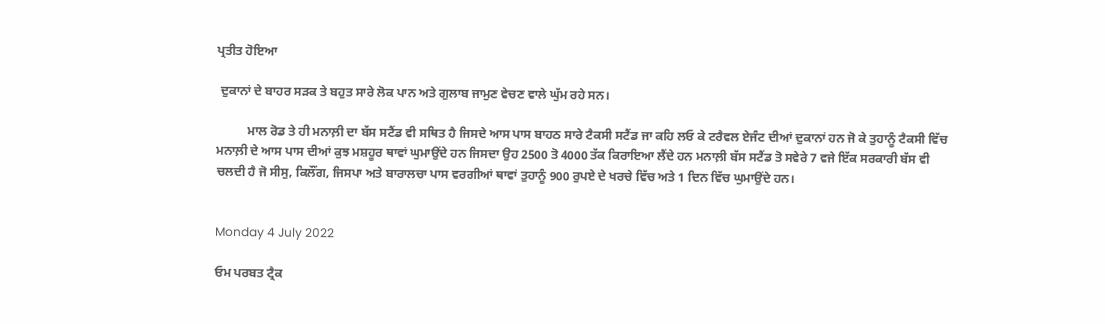ਪ੍ਰਤੀਤ ਹੋਇਆ

 ਦੁਕਾਨਾਂ ਦੇ ਬਾਹਰ ਸੜਕ ਤੇ ਬਹੁਤ ਸਾਰੇ ਲੋਕ ਪਾਨ ਅਤੇ ਗੁਲਾਬ ਜਾਮੁਣ ਵੇਚਣ ਵਾਲੇ ਘੁੱਮ ਰਹੇ ਸਨ।

          ਮਾਲ ਰੋਡ ਤੇ ਹੀ ਮਨਾਲ਼ੀ ਦਾ ਬੱਸ ਸਟੈਂਡ ਵੀ ਸਥਿਤ ਹੈ ਜਿਸਦੇ ਆਸ ਪਾਸ ਬਾਹਠ ਸਾਰੇ ਟੈਕਸੀ ਸਟੈਂਡ ਜਾ ਕਹਿ ਲਓ ਕੇ ਟਰੈਵਲ ਏਜੰਟ ਦੀਆਂ ਦੁਕਾਨਾਂ ਹਨ ਜੋ ਕੇ ਤੁਹਾਨੂੰ ਟੈਕਸੀ ਵਿੱਚ ਮਨਾਲ਼ੀ ਦੇ ਆਸ ਪਾਸ ਦੀਆਂ ਕੁਝ ਮਸ਼ਹੂਰ ਥਾਵਾਂ ਘੁਮਾਉਂਦੇ ਹਨ ਜਿਸਦਾ ਉਹ 2500 ਤੋ 4000 ਤੱਕ ਕਿਰਾਇਆ ਲੈਂਦੇ ਹਨ ਮਨਾਲ਼ੀ ਬੱਸ ਸਟੈਂਡ ਤੋ ਸਵੇਰੇ 7 ਵਜੇ ਇੱਕ ਸਰਕਾਰੀ ਬੱਸ ਵੀ ਚਲਦੀ ਹੈ ਜੋ ਸੀਸੁ, ਕਿਲੌਂਗ, ਜਿਸਪਾ ਅਤੇ ਬਾਰਾਲਚਾ ਪਾਸ ਵਰਗੀਆਂ ਥਾਵਾਂ ਤੁਹਾਨੂੰ 900 ਰੁਪਏ ਦੇ ਖਰਚੇ ਵਿੱਚ ਅਤੇ 1 ਦਿਨ ਵਿੱਚ ਘੁਮਾਉਂਦੇ ਹਨ।


Monday 4 July 2022

ਓਮ ਪਰਬਤ ਟ੍ਰੈਕ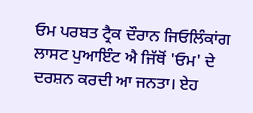ਓਮ ਪਰਬਤ ਟ੍ਰੈਕ ਦੌਰਾਨ ਜਿਓਲਿੰਕਾਂਗ ਲਾਸਟ ਪੁਆਇੰਟ ਐ ਜਿੱਥੋਂ 'ਓਮ' ਦੇ ਦਰਸ਼ਨ ਕਰਦੀ ਆ ਜਨਤਾ। ਏਹ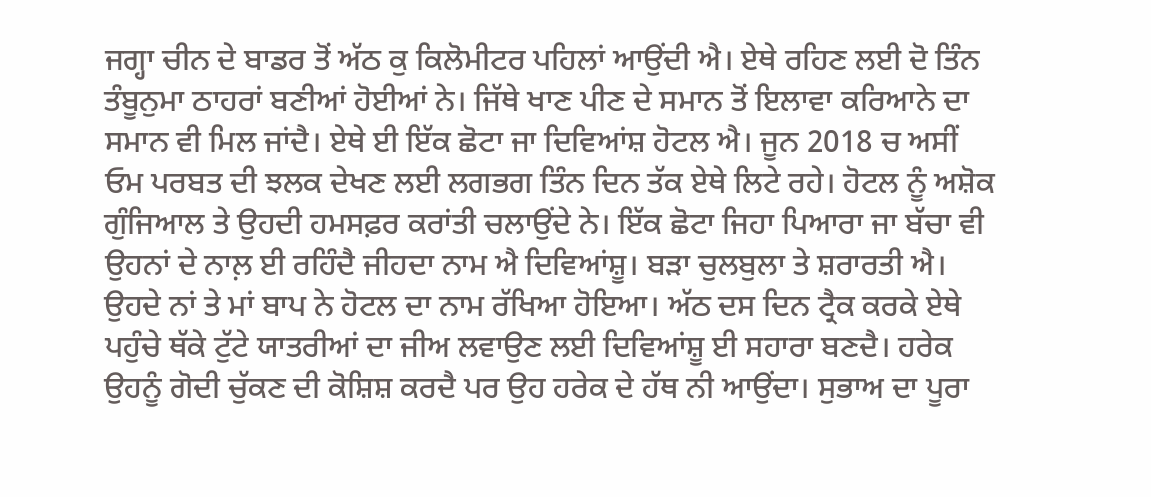ਜਗ੍ਹਾ ਚੀਨ ਦੇ ਬਾਡਰ ਤੋਂ ਅੱਠ ਕੁ ਕਿਲੋਮੀਟਰ ਪਹਿਲਾਂ ਆਉਂਦੀ ਐ। ਏਥੇ ਰਹਿਣ ਲਈ ਦੋ ਤਿੰਨ ਤੰਬੂਨੁਮਾ ਠਾਹਰਾਂ ਬਣੀਆਂ ਹੋਈਆਂ ਨੇ। ਜਿੱਥੇ ਖਾਣ ਪੀਣ ਦੇ ਸਮਾਨ ਤੋਂ ਇਲਾਵਾ ਕਰਿਆਨੇ ਦਾ ਸਮਾਨ ਵੀ ਮਿਲ ਜਾਂਦੈ। ਏਥੇ ਈ ਇੱਕ ਛੋਟਾ ਜਾ ਦਿਵਿਆਂਸ਼ ਹੋਟਲ ਐ। ਜੂਨ 2018 ਚ ਅਸੀਂ ਓਮ ਪਰਬਤ ਦੀ ਝਲਕ ਦੇਖਣ ਲਈ ਲਗਭਗ ਤਿੰਨ ਦਿਨ ਤੱਕ ਏਥੇ ਲਿਟੇ ਰਹੇ। ਹੋਟਲ ਨੂੰ ਅਸ਼ੋਕ ਗੁੰਜਿਆਲ ਤੇ ਉਹਦੀ ਹਮਸਫ਼ਰ ਕਰਾਂਤੀ ਚਲਾਉਂਦੇ ਨੇ। ਇੱਕ ਛੋਟਾ ਜਿਹਾ ਪਿਆਰਾ ਜਾ ਬੱਚਾ ਵੀ ਉਹਨਾਂ ਦੇ ਨਾਲ਼ ਈ ਰਹਿੰਦੈ ਜੀਹਦਾ ਨਾਮ ਐ ਦਿਵਿਆਂਸ਼ੂ। ਬੜਾ ਚੁਲਬੁਲਾ ਤੇ ਸ਼ਰਾਰਤੀ ਐ। ਉਹਦੇ ਨਾਂ ਤੇ ਮਾਂ ਬਾਪ ਨੇ ਹੋਟਲ ਦਾ ਨਾਮ ਰੱਖਿਆ ਹੋਇਆ। ਅੱਠ ਦਸ ਦਿਨ ਟ੍ਰੈਕ ਕਰਕੇ ਏਥੇ ਪਹੁੰਚੇ ਥੱਕੇ ਟੁੱਟੇ ਯਾਤਰੀਆਂ ਦਾ ਜੀਅ ਲਵਾਉਣ ਲਈ ਦਿਵਿਆਂਸ਼ੂ ਈ ਸਹਾਰਾ ਬਣਦੈ। ਹਰੇਕ ਉਹਨੂੰ ਗੋਦੀ ਚੁੱਕਣ ਦੀ ਕੋਸ਼ਿਸ਼ ਕਰਦੈ ਪਰ ਉਹ ਹਰੇਕ ਦੇ ਹੱਥ ਨੀ ਆਉਂਦਾ। ਸੁਭਾਅ ਦਾ ਪੂਰਾ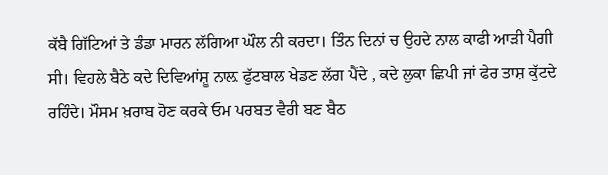ਕੱਬੈ ਗਿੱਟਿਆਂ ਤੇ ਡੰਡਾ ਮਾਰਨ ਲੱਗਿਆ ਘੌਲ ਨੀ ਕਰਦਾ। ਤਿੰਨ ਦਿਨਾਂ ਚ ਉਹਦੇ ਨਾਲ ਕਾਫੀ ਆੜੀ ਪੈਗੀ ਸੀ। ਵਿਹਲੇ ਬੈਠੇ ਕਦੇ ਦਿਵਿਆਂਸ਼ੂ ਨਾਲ਼ ਫੁੱਟਬਾਲ ਖੇਡਣ ਲੱਗ ਪੈਂਦੇ , ਕਦੇ ਲੁਕਾ ਛਿਪੀ ਜਾਂ ਫੇਰ ਤਾਸ਼ ਕੁੱਟਦੇ ਰਹਿੰਦੇ। ਮੌਸਮ ਖ਼ਰਾਬ ਹੋਣ ਕਰਕੇ ਓਮ ਪਰਬਤ ਵੈਰੀ ਬਣ ਬੈਠ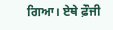ਗਿਆ। ਏਥੇ ਫ਼ੌਜੀ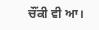ਚੌਂਕੀ ਵੀ ਆ।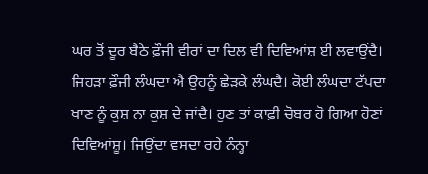ਘਰ ਤੋਂ ਦੂਰ ਬੈਠੇ ਫ਼ੌਜੀ ਵੀਰਾਂ ਦਾ ਦਿਲ ਵੀ ਦਿਵਿਆਂਸ਼ ਈ ਲਵਾਉਂਦੈ। ਜਿਹੜਾ ਫ਼ੌਜੀ ਲੰਘਦਾ ਐ ਉਹਨੂੰ ਛੇੜਕੇ ਲੰਘਦੈ। ਕੋਈ ਲੰਘਦਾ ਟੱਪਦਾ ਖਾਣ ਨੂੰ ਕੁਸ਼ ਨਾ ਕੁਸ਼ ਦੇ ਜਾਂਦੈ। ਹੁਣ ਤਾਂ ਕਾਫ਼ੀ ਚੋਬਰ ਹੋ ਗਿਆ ਹੋਣਾਂ ਦਿਵਿਆਂਸ਼ੂ। ਜਿਉਂਦਾ ਵਸਦਾ ਰਹੇ ਨੰਨ੍ਹਾ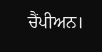ਚੈਂਪੀਅਨ।